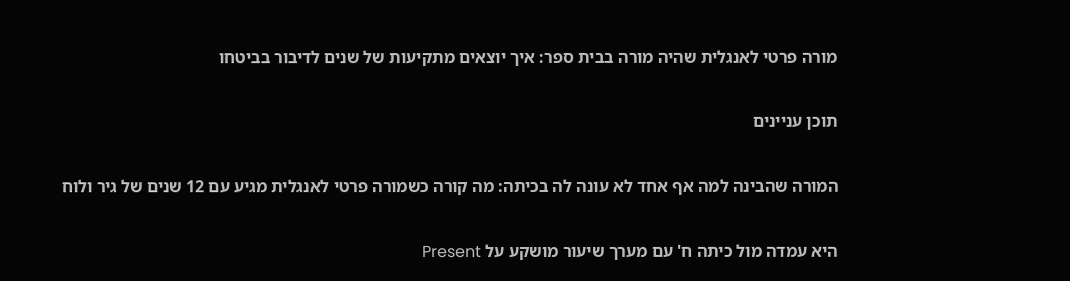מורה פרטי לאנגלית שהיה מורה בבית ספר: איך יוצאים מתקיעות של שנים לדיבור בביטחו

תוכן עניינים

המורה שהבינה למה אף אחד לא עונה לה בכיתה: מה קורה כשמורה פרטי לאנגלית מגיע עם 12 שנים של גיר ולוח

היא עמדה מול כיתה ח' עם מערך שיעור מושקע על Present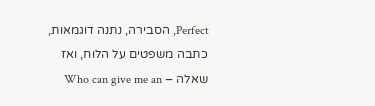Perfect, הסבירה, נתנה דוגמאות, כתבה משפטים על הלוח, ואז שאלה – Who can give me an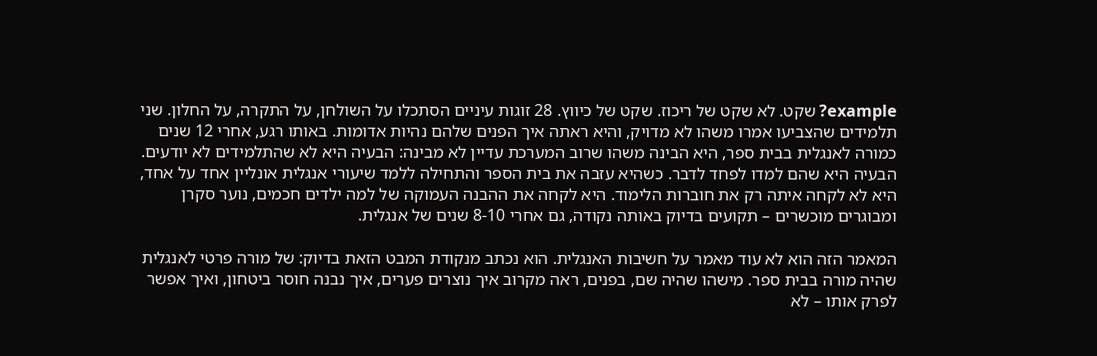example? שקט. לא שקט של ריכוז. שקט של כיווץ. 28 זוגות עיניים הסתכלו על השולחן, על התקרה, על החלון. שני תלמידים שהצביעו אמרו משהו לא מדויק, והיא ראתה איך הפנים שלהם נהיות אדומות. באותו רגע, אחרי 12 שנים כמורה לאנגלית בבית ספר, היא הבינה משהו שרוב המערכת עדיין לא מבינה: הבעיה היא לא שהתלמידים לא יודעים. הבעיה היא שהם למדו לפחד לדבר. כשהיא עזבה את בית הספר והתחילה ללמד שיעורי אנגלית אונליין אחד על אחד, היא לא לקחה איתה רק את חוברות הלימוד. היא לקחה את ההבנה העמוקה של למה ילדים חכמים, נוער סקרן ומבוגרים מוכשרים – תקועים בדיוק באותה נקודה, גם אחרי 8-10 שנים של אנגלית.

המאמר הזה הוא לא עוד מאמר על חשיבות האנגלית. הוא נכתב מנקודת המבט הזאת בדיוק: של מורה פרטי לאנגלית שהיה מורה בבית ספר. מישהו שהיה שם, בפנים, ראה מקרוב איך נוצרים פערים, איך נבנה חוסר ביטחון, ואיך אפשר לפרק אותו – לא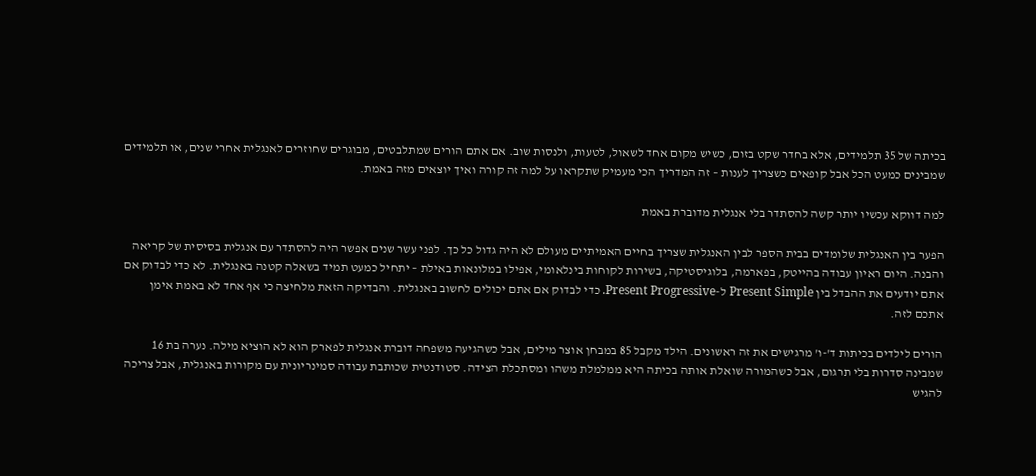בכיתה של 35 תלמידים, אלא בחדר שקט בזום, כשיש מקום אחד לשאול, לטעות, ולנסות שוב. אם אתם הורים שמתלבטים, מבוגרים שחוזרים לאנגלית אחרי שנים, או תלמידים שמבינים כמעט הכל אבל קופאים כשצריך לענות – זה המדריך הכי מעמיק שתקראו על למה זה קורה ואיך יוצאים מזה באמת.

למה דווקא עכשיו יותר קשה להסתדר בלי אנגלית מדוברת באמת

הפער בין האנגלית שלומדים בבית הספר לבין האנגלית שצריך בחיים האמיתיים מעולם לא היה גדול כל כך. לפני עשר שנים אפשר היה להסתדר עם אנגלית בסיסית של קריאה והבנה. היום ראיון עבודה בהייטק, בפארמה, בלוגיסטיקה, בשירות לקוחות בינלאומי, אפילו במלונאות באילת – יתחיל כמעט תמיד בשאלה קטנה באנגלית. לא כדי לבדוק אם אתם יודעים את ההבדל בין Present Simple ל-Present Progressive. כדי לבדוק אם אתם יכולים לחשוב באנגלית. והבדיקה הזאת מלחיצה כי אף אחד לא באמת אימן אתכם לזה.

הורים לילדים בכיתות ד'-ו' מרגישים את זה ראשונים. הילד מקבל 85 במבחן אוצר מילים, אבל כשהגיעה משפחה דוברת אנגלית לפארק הוא לא הוציא מילה. נערה בת 16 שמבינה סדרות בלי תרגום, אבל כשהמורה שואלת אותה בכיתה היא ממלמלת משהו ומסתכלת הצידה. סטודנטית שכותבת עבודה סמינריונית עם מקורות באנגלית, אבל צריכה להגיש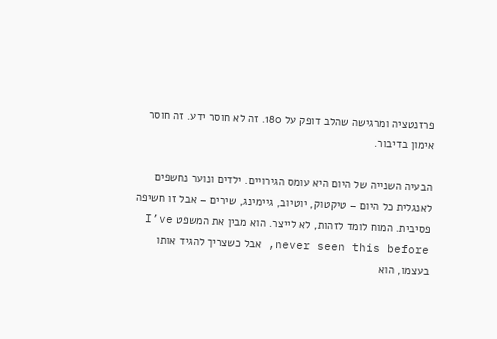פרזנטציה ומרגישה שהלב דופק על 180. זה לא חוסר ידע. זה חוסר אימון בדיבור.

הבעיה השנייה של היום היא עומס הגירויים. ילדים ונוער נחשפים לאנגלית כל היום – טיקטוק, יוטיוב, גיימינג, שירים – אבל זו חשיפה פסיבית. המוח לומד לזהות, לא לייצר. הוא מבין את המשפט I’ve never seen this before, אבל כשצריך להגיד אותו בעצמו, הוא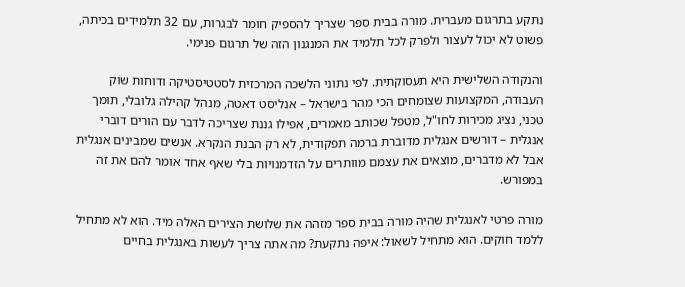נתקע בתרגום מעברית. מורה בבית ספר שצריך להספיק חומר לבגרות, עם 32 תלמידים בכיתה, פשוט לא יכול לעצור ולפרק לכל תלמיד את המנגנון הזה של תרגום פנימי.

והנקודה השלישית היא תעסוקתית. לפי נתוני הלשכה המרכזית לסטטיסטיקה ודוחות שוק העבודה, המקצועות שצומחים הכי מהר בישראל – אנליסט דאטה, מנהל קהילה גלובלי, תומך טכני, נציג מכירות לחו"ל, מטפל שכותב מאמרים, אפילו גננת שצריכה לדבר עם הורים דוברי אנגלית – דורשים אנגלית מדוברת ברמה תפקודית, לא רק הבנת הנקרא. אנשים שמבינים אנגלית אבל לא מדברים, מוצאים את עצמם מוותרים על הזדמנויות בלי שאף אחד אומר להם את זה במפורש.

מורה פרטי לאנגלית שהיה מורה בבית ספר מזהה את שלושת הצירים האלה מיד. הוא לא מתחיל ללמד חוקים. הוא מתחיל לשאול: איפה נתקעת? מה אתה צריך לעשות באנגלית בחיים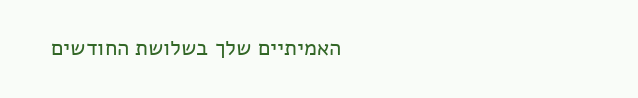האמיתיים שלך בשלושת החודשים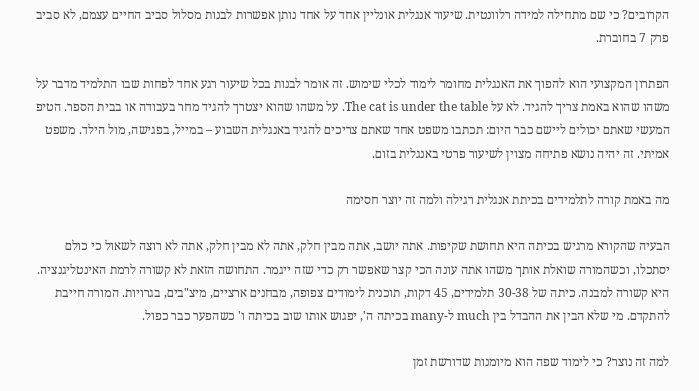הקרובים? כי שם מתחילה למידה רלוונטית. שיעור אנגלית אונליין אחד על אחד נותן אפשרות לבנות מסלול סביב החיים עצמם, לא סביב פרק 7 בחוברת.

הפתרון המקצועי הוא להפוך את האנגלית מחומר לימוד לכלי שימוש. זה אומר לבנות בכל שיעור רגע אחד לפחות שבו התלמיד מדבר על משהו שהוא באמת צריך להגיד. לא על The cat is under the table. על משהו שהוא יצטרך להגיד מחר בעבודה או בבית הספר. הטיפ המעשי שאתם יכולים ליישם כבר היום: תכתבו משפט אחד שאתם צריכים להגיד באנגלית השבוע – במייל, בפגישה, מול הילד. משפט אמיתי. זה יהיה נושא פתיחה מצוין לשיעור פרטי באנגלית בזום.

מה באמת קורה לתלמידים בכיתת אנגלית רגילה ולמה זה יוצר חסימה

הבעיה שהקורא מרגיש בכיתה היא תחושת שקיפות. אתה יושב, אתה מבין חלק, אתה לא מבין חלק, אתה לא רוצה לשאול כי כולם יסתכלו, וכשהמורה שואלת אותך משהו אתה עונה הכי קצר שאפשר רק כדי שזה ייגמר. התחושה הזאת לא קשורה לרמת האינטליגנציה. היא קשורה למבנה. כיתה של 30-38 תלמידים, 45 דקות, תוכנית לימודים צפופה, מבחנים ארציים, מיצ"בים, בגרויות. המורה חייבת להתקדם. מי שלא הבין את ההבדל בין much ל-many בכיתה ה', יפגוש אותו שוב בכיתה ו' כשהפער כבר כפול.

למה זה נוצר? כי לימוד שפה הוא מיומנות שדורשת זמן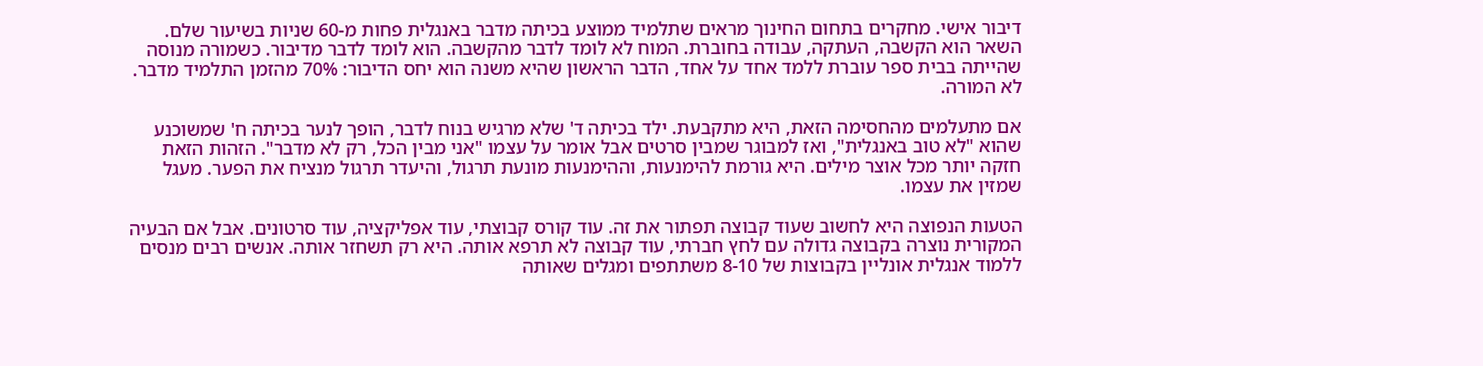דיבור אישי. מחקרים בתחום החינוך מראים שתלמיד ממוצע בכיתה מדבר באנגלית פחות מ-60 שניות בשיעור שלם. השאר הוא הקשבה, העתקה, עבודה בחוברת. המוח לא לומד לדבר מהקשבה. הוא לומד לדבר מדיבור. כשמורה מנוסה שהייתה בבית ספר עוברת ללמד אחד על אחד, הדבר הראשון שהיא משנה הוא יחס הדיבור: 70% מהזמן התלמיד מדבר. לא המורה.

אם מתעלמים מהחסימה הזאת, היא מתקבעת. ילד בכיתה ד' שלא מרגיש בנוח לדבר, הופך לנער בכיתה ח' שמשוכנע שהוא "לא טוב באנגלית", ואז למבוגר שמבין סרטים אבל אומר על עצמו "אני מבין הכל, רק לא מדבר". הזהות הזאת חזקה יותר מכל אוצר מילים. היא גורמת להימנעות, וההימנעות מונעת תרגול, והיעדר תרגול מנציח את הפער. מעגל שמזין את עצמו.

הטעות הנפוצה היא לחשוב שעוד קבוצה תפתור את זה. עוד קורס קבוצתי, עוד אפליקציה, עוד סרטונים. אבל אם הבעיה המקורית נוצרה בקבוצה גדולה עם לחץ חברתי, עוד קבוצה לא תרפא אותה. היא רק תשחזר אותה. אנשים רבים מנסים ללמוד אנגלית אונליין בקבוצות של 8-10 משתתפים ומגלים שאותה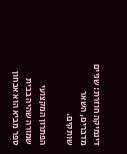דינמיקה חוזרת: שניים מדברים, השאר שותקים.

הפתרון המקצועי שמורה שהיה בבית ספר מביא הוא אבחון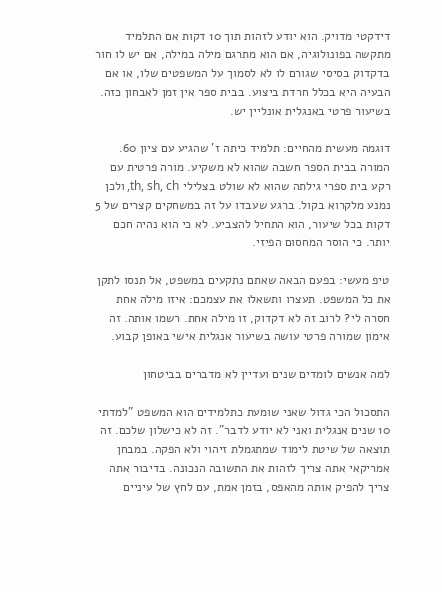דידקטי מדויק. הוא יודע לזהות תוך 10 דקות אם התלמיד מתקשה בפונולוגיה, אם הוא מתרגם מילה במילה, אם יש לו חור בדקדוק בסיסי שגורם לו לא לסמוך על המשפטים שלו, או אם הבעיה היא בכלל חרדת ביצוע. בבית ספר אין זמן לאבחון כזה. בשיעור פרטי באנגלית אונליין יש.

דוגמה מעשית מהחיים: תלמיד כיתה ז' שהגיע עם ציון 60. המורה בבית הספר חשבה שהוא לא משקיע. מורה פרטית עם רקע בית ספרי גילתה שהוא לא שולט בצלילי th, sh, ch, ולכן נמנע מלקרוא בקול. ברגע שעבדו על זה במשחקים קצרים של 5 דקות בכל שיעור, הוא התחיל להצביע. לא כי הוא נהיה חכם יותר. כי הוסר המחסום הפיזי.

טיפ מעשי: בפעם הבאה שאתם נתקעים במשפט, אל תנסו לתקן את כל המשפט. תעצרו ותשאלו את עצמכם: איזו מילה אחת חסרה לי? לרוב זה לא דקדוק, זו מילה אחת. רשמו אותה. זה אימון שמורה פרטי עושה בשיעור אנגלית אישי באופן קבוע.

למה אנשים לומדים שנים ועדיין לא מדברים בביטחון

התסכול הכי גדול שאני שומעת כתלמידים הוא המשפט "למדתי 10 שנים אנגלית ואני לא יודע לדבר". זה לא כישלון שלכם. זה תוצאה של שיטת לימוד שמתגמלת זיהוי ולא הפקה. במבחן אמריקאי אתה צריך לזהות את התשובה הנכונה. בדיבור אתה צריך להפיק אותה מהאפס, בזמן אמת, עם לחץ של עיניים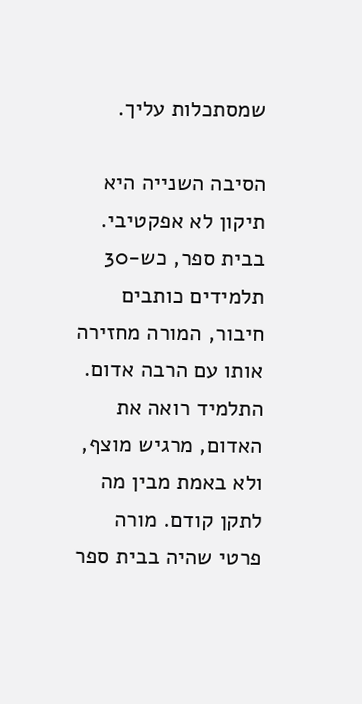שמסתכלות עליך.

הסיבה השנייה היא תיקון לא אפקטיבי. בבית ספר, כש-30 תלמידים כותבים חיבור, המורה מחזירה אותו עם הרבה אדום. התלמיד רואה את האדום, מרגיש מוצף, ולא באמת מבין מה לתקן קודם. מורה פרטי שהיה בבית ספר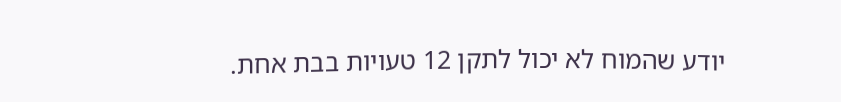יודע שהמוח לא יכול לתקן 12 טעויות בבת אחת.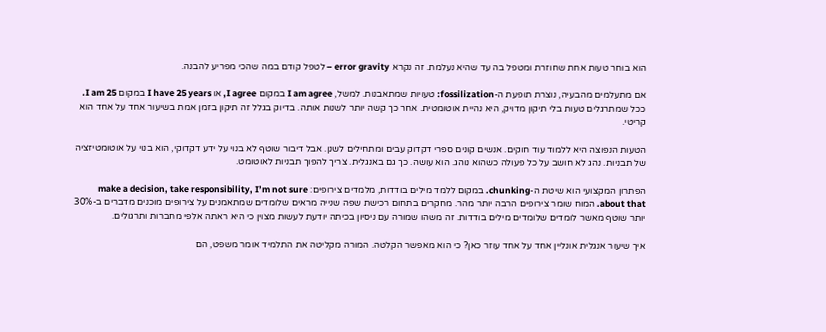הוא בוחר טעות אחת שחוזרת ומטפל בה עד שהיא נעלמת. זה נקרא error gravity – לטפל קודם במה שהכי מפריע להבנה.

אם מתעלמים מהבעיה, נוצרת תופעת ה-fossilization: טעויות שמתאבנות. למשל, I am agree במקום I agree, או I have 25 years במקום I am 25. ככל שמתרגלים טעות בלי תיקון מדויק, היא נהיית אוטומטית. אחר כך קשה יותר לשנות אותה. בדיוק בגלל זה תיקון בזמן אמת בשיעור אחד על אחד הוא קריטי.

הטעות הנפוצה היא ללמוד עוד חוקים. אנשים קונים ספרי דקדוק עבים ומתחילים לשנן. אבל דיבור שוטף לא בנוי על ידע דקדוקי, הוא בנוי על אוטומטיזציה של תבניות. נהג לא חושב על כל פעולה כשהוא נוהג. הוא עושה. כך גם באנגלית. צריך להפוך תבניות לאוטומט.

הפתרון המקצועי הוא שיטת ה-chunking. במקום ללמד מילים בודדות, מלמדים צירופים: make a decision, take responsibility, I’m not sure about that. המוח שומר צירופים הרבה יותר מהר. מחקרים בתחום רכישת שפה שנייה מראים שלומדים שמתאמנים על צירופים מוכנים מדברים ב-30% יותר שוטף מאשר לומדים שלומדים מילים בודדות. זה משהו שמורה עם ניסיון בכיתה יודעת לעשות מצוין כי היא ראתה אלפי מחברות ותרגולים.

איך שיעור אנגלית אונליין אחד על אחד עוזר כאן? כי הוא מאפשר הקלטה. המורה מקליטה את התלמיד אומר משפט, הם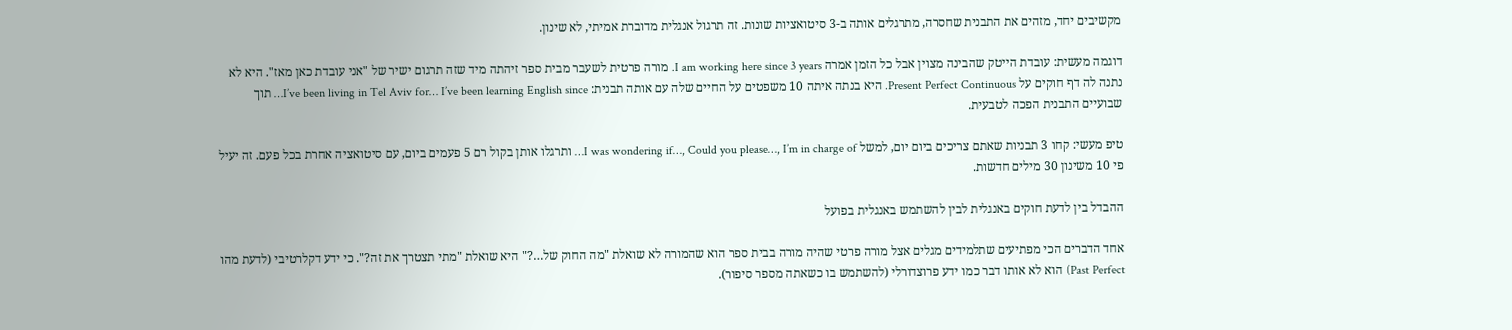מקשיבים יחד, מזהים את התבנית שחסרה, מתרגלים אותה ב-3 סיטואציות שונות. זה תרגול אנגלית מדוברת אמיתי, לא שינון.

דוגמה מעשית: עובדת הייטק שהבינה מצוין אבל כל הזמן אמרה I am working here since 3 years. מורה פרטית לשעבר מבית ספר זיהתה מיד שזה תרגום ישיר של "אני עובדת כאן מאז". היא לא נתנה לה דף חוקים על Present Perfect Continuous. היא בנתה איתה 10 משפטים על החיים שלה עם אותה תבנית: I’ve been living in Tel Aviv for… I’ve been learning English since… תוך שבועיים התבנית הפכה לטבעית.

טיפ מעשי: קחו 3 תבניות שאתם צריכים ביום יום, למשל I was wondering if…, Could you please…, I’m in charge of… ותרגלו אותן בקול רם 5 פעמים ביום, עם סיטואציה אחרת בכל פעם. זה יעיל פי 10 משינון 30 מילים חדשות.

ההבדל בין לדעת חוקים באנגלית לבין להשתמש באנגלית בפועל

אחד הדברים הכי מפתיעים שתלמידים מגלים אצל מורה פרטי שהיה מורה בבית ספר הוא שהמורה לא שואלת "מה החוק של…?" היא שואלת "מתי תצטרך את זה?". כי ידע דקלרטיבי (לדעת מהו Past Perfect) הוא לא אותו דבר כמו ידע פרוצדורלי (להשתמש בו כשאתה מספר סיפור).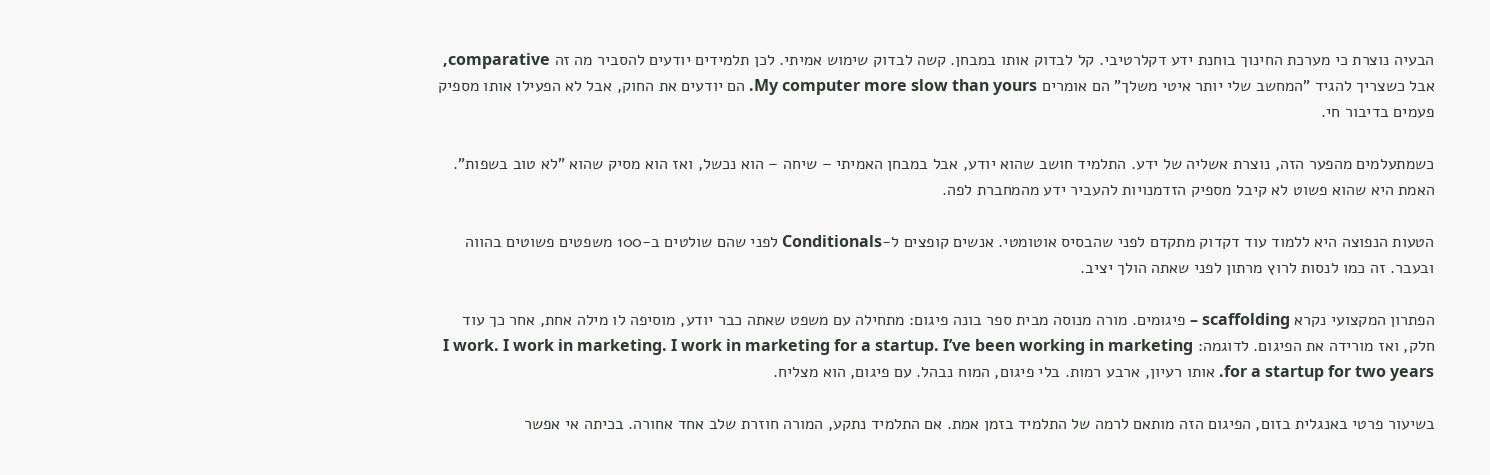הבעיה נוצרת כי מערכת החינוך בוחנת ידע דקלרטיבי. קל לבדוק אותו במבחן. קשה לבדוק שימוש אמיתי. לכן תלמידים יודעים להסביר מה זה comparative, אבל כשצריך להגיד "המחשב שלי יותר איטי משלך" הם אומרים My computer more slow than yours. הם יודעים את החוק, אבל לא הפעילו אותו מספיק פעמים בדיבור חי.

כשמתעלמים מהפער הזה, נוצרת אשליה של ידע. התלמיד חושב שהוא יודע, אבל במבחן האמיתי – שיחה – הוא נכשל, ואז הוא מסיק שהוא "לא טוב בשפות". האמת היא שהוא פשוט לא קיבל מספיק הזדמנויות להעביר ידע מהמחברת לפה.

הטעות הנפוצה היא ללמוד עוד דקדוק מתקדם לפני שהבסיס אוטומטי. אנשים קופצים ל-Conditionals לפני שהם שולטים ב-100 משפטים פשוטים בהווה ובעבר. זה כמו לנסות לרוץ מרתון לפני שאתה הולך יציב.

הפתרון המקצועי נקרא scaffolding – פיגומים. מורה מנוסה מבית ספר בונה פיגום: מתחילה עם משפט שאתה כבר יודע, מוסיפה לו מילה אחת, אחר כך עוד חלק, ואז מורידה את הפיגום. לדוגמה: I work. I work in marketing. I work in marketing for a startup. I’ve been working in marketing for a startup for two years. אותו רעיון, ארבע רמות. בלי פיגום, המוח נבהל. עם פיגום, הוא מצליח.

בשיעור פרטי באנגלית בזום, הפיגום הזה מותאם לרמה של התלמיד בזמן אמת. אם התלמיד נתקע, המורה חוזרת שלב אחד אחורה. בכיתה אי אפשר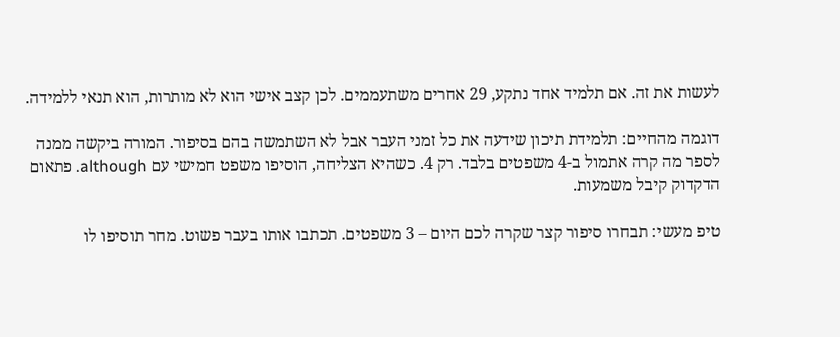לעשות את זה. אם תלמיד אחד נתקע, 29 אחרים משתעממים. לכן קצב אישי הוא לא מותרות, הוא תנאי ללמידה.

דוגמה מהחיים: תלמידת תיכון שידעה את כל זמני העבר אבל לא השתמשה בהם בסיפור. המורה ביקשה ממנה לספר מה קרה אתמול ב-4 משפטים בלבד. רק 4. כשהיא הצליחה, הוסיפו משפט חמישי עם although. פתאום הדקדוק קיבל משמעות.

טיפ מעשי: תבחרו סיפור קצר שקרה לכם היום – 3 משפטים. תכתבו אותו בעבר פשוט. מחר תוסיפו לו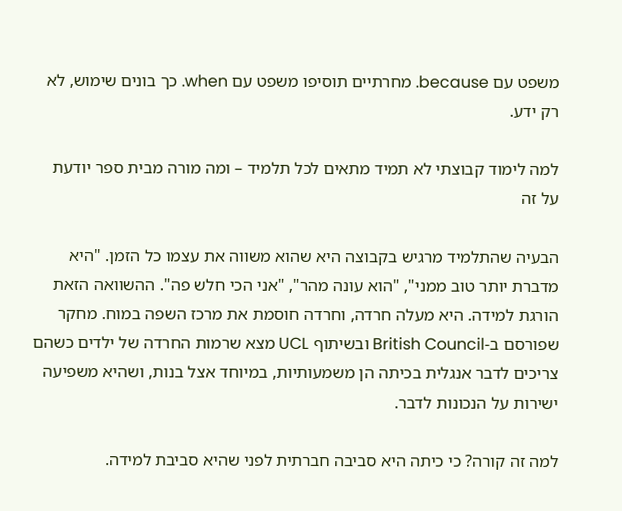משפט עם because. מחרתיים תוסיפו משפט עם when. כך בונים שימוש, לא רק ידע.

למה לימוד קבוצתי לא תמיד מתאים לכל תלמיד – ומה מורה מבית ספר יודעת על זה

הבעיה שהתלמיד מרגיש בקבוצה היא שהוא משווה את עצמו כל הזמן. "היא מדברת יותר טוב ממני", "הוא עונה מהר", "אני הכי חלש פה". ההשוואה הזאת הורגת למידה. היא מעלה חרדה, וחרדה חוסמת את מרכז השפה במוח. מחקר שפורסם ב-British Council ובשיתוף UCL מצא שרמות החרדה של ילדים כשהם צריכים לדבר אנגלית בכיתה הן משמעותיות, במיוחד אצל בנות, ושהיא משפיעה ישירות על הנכונות לדבר.

למה זה קורה? כי כיתה היא סביבה חברתית לפני שהיא סביבת למידה.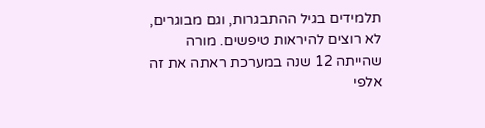תלמידים בגיל ההתבגרות, וגם מבוגרים, לא רוצים להיראות טיפשים. מורה שהייתה 12 שנה במערכת ראתה את זה אלפי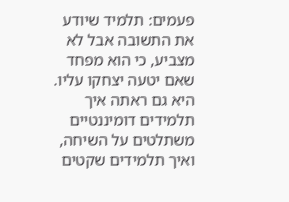פעמים: תלמיד שיודע את התשובה אבל לא מצביע, כי הוא מפחד שאם יטעה יצחקו עליו. היא גם ראתה איך תלמידים דומיננטיים משתלטים על השיחה, ואיך תלמידים שקטים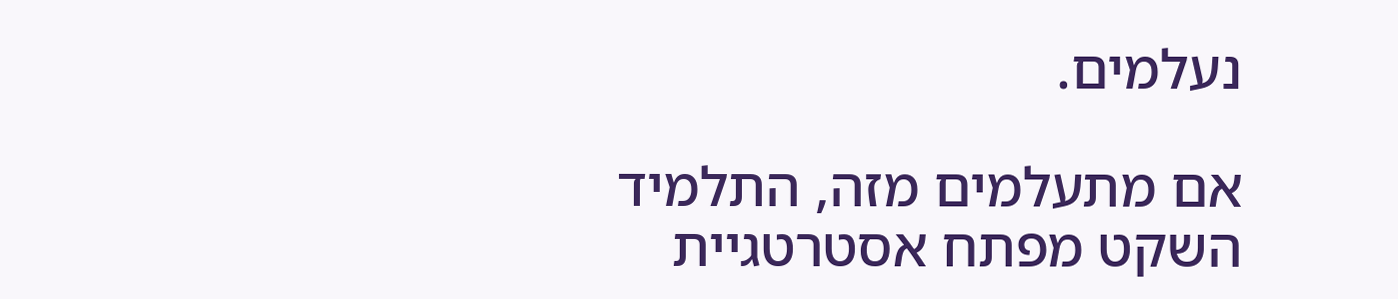נעלמים.

אם מתעלמים מזה, התלמיד השקט מפתח אסטרטגיית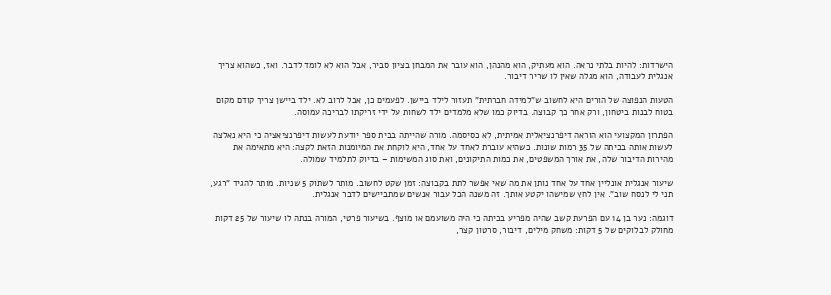הישרדות: להיות בלתי נראה. הוא מעתיק, הוא מהנהן, הוא עובר את המבחן בציון סביר, אבל הוא לא לומד לדבר. ואז, כשהוא צריך אנגלית לעבודה, הוא מגלה שאין לו שריר דיבור.

הטעות הנפוצה של הורים היא לחשוב ש"למידה חברתית" תעזור לילד ביישן. לפעמים כן, אבל לרוב לא. ילד ביישן צריך קודם מקום בטוח לבנות ביטחון, ורק אחר כך קבוצה. בדיוק כמו שלא מלמדים ילד לשחות על ידי זריקתו לבריכה עמוסה.

הפתרון המקצועי הוא הוראה דיפרנציאלית אמיתית, לא כסיסמה. מורה שהייתה בבית ספר יודעת לעשות דיפרנציאציה כי היא נאלצה לעשות אותה בכיתה של 35 רמות שונות. כשהיא עוברת לאחד על אחד, היא לוקחת את המיומנות הזאת לקצה: היא מתאימה את מהירות הדיבור שלה, את אורך המשפטים, את כמות התיקונים, ואת סוג המשימות – בדיוק לתלמיד שמולה.

שיעור אנגלית אונליין אחד על אחד נותן את מה שאי אפשר לתת בקבוצה: זמן שקט לחשוב. מותר לשתוק 5 שניות. מותר להגיד "רגע, תני לי לנסח שוב". אין לחץ שמישהו יקטע אותך. זה משנה הכל עבור אנשים שמתביישים לדבר אנגלית.

דוגמה: נער בן 14 עם הפרעת קשב שהיה מפריע בכיתה כי היה משועמם או מוצף. בשיעור פרטי, המורה בנתה לו שיעור של 25 דקות מחולק לבלוקים של 5 דקות: משחק מילים, דיבור, סרטון קצר,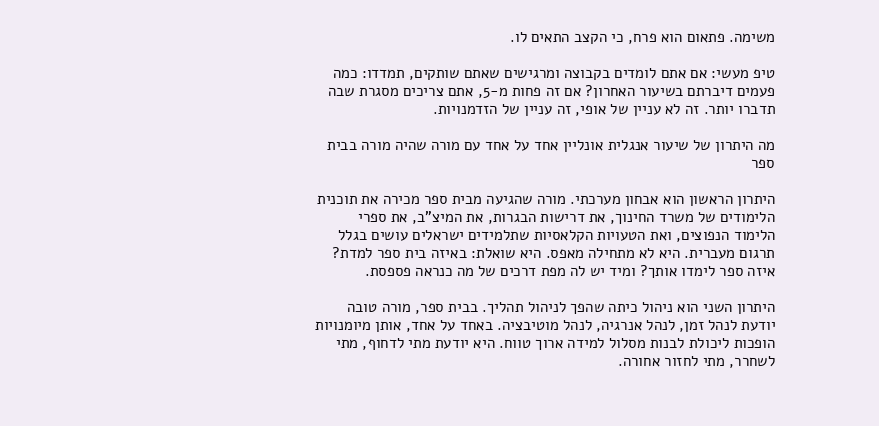משימה. פתאום הוא פרח, כי הקצב התאים לו.

טיפ מעשי: אם אתם לומדים בקבוצה ומרגישים שאתם שותקים, תמדדו: כמה פעמים דיברתם בשיעור האחרון? אם זה פחות מ-5, אתם צריכים מסגרת שבה תדברו יותר. זה לא עניין של אופי, זה עניין של הזדמנויות.

מה היתרון של שיעור אנגלית אונליין אחד על אחד עם מורה שהיה מורה בבית ספר

היתרון הראשון הוא אבחון מערכתי. מורה שהגיעה מבית ספר מכירה את תוכנית הלימודים של משרד החינוך, את דרישות הבגרות, את המיצ"ב, את ספרי הלימוד הנפוצים, ואת הטעויות הקלאסיות שתלמידים ישראלים עושים בגלל תרגום מעברית. היא לא מתחילה מאפס. היא שואלת: באיזה בית ספר למדת? איזה ספר לימדו אותך? ומיד יש לה מפת דרכים של מה כנראה פספסת.

היתרון השני הוא ניהול כיתה שהפך לניהול תהליך. בבית ספר, מורה טובה יודעת לנהל זמן, לנהל אנרגיה, לנהל מוטיבציה. באחד על אחד, אותן מיומנויות הופכות ליכולת לבנות מסלול למידה ארוך טווח. היא יודעת מתי לדחוף, מתי לשחרר, מתי לחזור אחורה.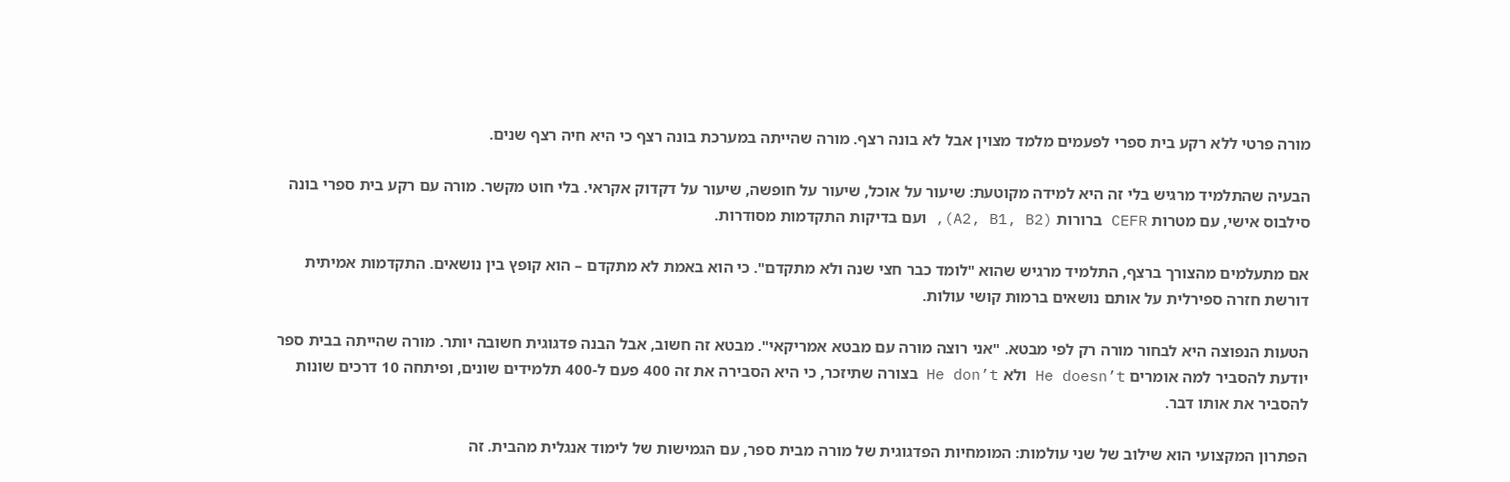מורה פרטי ללא רקע בית ספרי לפעמים מלמד מצוין אבל לא בונה רצף. מורה שהייתה במערכת בונה רצף כי היא חיה רצף שנים.

הבעיה שהתלמיד מרגיש בלי זה היא למידה מקוטעת: שיעור על אוכל, שיעור על חופשה, שיעור על דקדוק אקראי. בלי חוט מקשר. מורה עם רקע בית ספרי בונה סילבוס אישי, עם מטרות CEFR ברורות (A2, B1, B2), ועם בדיקות התקדמות מסודרות.

אם מתעלמים מהצורך ברצף, התלמיד מרגיש שהוא "לומד כבר חצי שנה ולא מתקדם". כי הוא באמת לא מתקדם – הוא קופץ בין נושאים. התקדמות אמיתית דורשת חזרה ספירלית על אותם נושאים ברמות קושי עולות.

הטעות הנפוצה היא לבחור מורה רק לפי מבטא. "אני רוצה מורה עם מבטא אמריקאי". מבטא זה חשוב, אבל הבנה פדגוגית חשובה יותר. מורה שהייתה בבית ספר יודעת להסביר למה אומרים He doesn’t ולא He don’t בצורה שתיזכר, כי היא הסבירה את זה 400 פעם ל-400 תלמידים שונים, ופיתחה 10 דרכים שונות להסביר את אותו דבר.

הפתרון המקצועי הוא שילוב של שני עולמות: המומחיות הפדגוגית של מורה מבית ספר, עם הגמישות של לימוד אנגלית מהבית. זה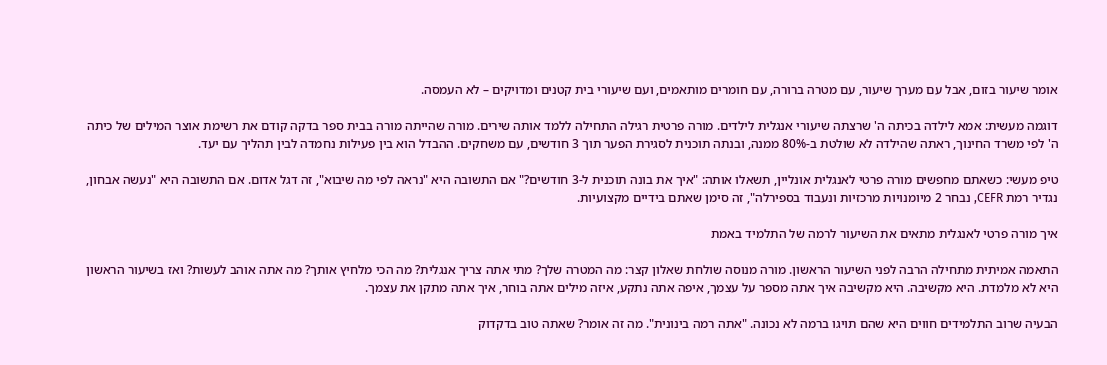אומר שיעור בזום, אבל עם מערך שיעור, עם מטרה ברורה, עם חומרים מותאמים, ועם שיעורי בית קטנים ומדויקים – לא העמסה.

דוגמה מעשית: אמא לילדה בכיתה ה' שרצתה שיעורי אנגלית לילדים. מורה פרטית רגילה התחילה ללמד אותה שירים. מורה שהייתה מורה בבית ספר בדקה קודם את רשימת אוצר המילים של כיתה ה' לפי משרד החינוך, ראתה שהילדה לא שולטת ב-80% ממנה, ובנתה תוכנית לסגירת הפער תוך 3 חודשים, עם משחקים. ההבדל הוא בין פעילות נחמדה לבין תהליך עם יעד.

טיפ מעשי: כשאתם מחפשים מורה פרטי לאנגלית אונליין, תשאלו אותה: "איך את בונה תוכנית ל-3 חודשים?" אם התשובה היא "נראה לפי מה שיבוא", זה דגל אדום. אם התשובה היא "נעשה אבחון, נגדיר רמת CEFR, נבחר 2 מיומנויות מרכזיות ונעבוד בספירלה", זה סימן שאתם בידיים מקצועיות.

איך מורה פרטי לאנגלית מתאים את השיעור לרמה של התלמיד באמת

התאמה אמיתית מתחילה הרבה לפני השיעור הראשון. מורה מנוסה שולחת שאלון קצר: מה המטרה שלך? מתי אתה צריך אנגלית? מה הכי מלחיץ אותך? מה אתה אוהב לעשות? ואז בשיעור הראשון היא לא מלמדת. היא מקשיבה. היא מקשיבה איך אתה מספר על עצמך, איפה אתה נתקע, איזה מילים אתה בוחר, איך אתה מתקן את עצמך.

הבעיה שרוב התלמידים חווים היא שהם תויגו ברמה לא נכונה. "אתה רמה בינונית". מה זה אומר? שאתה טוב בדקדוק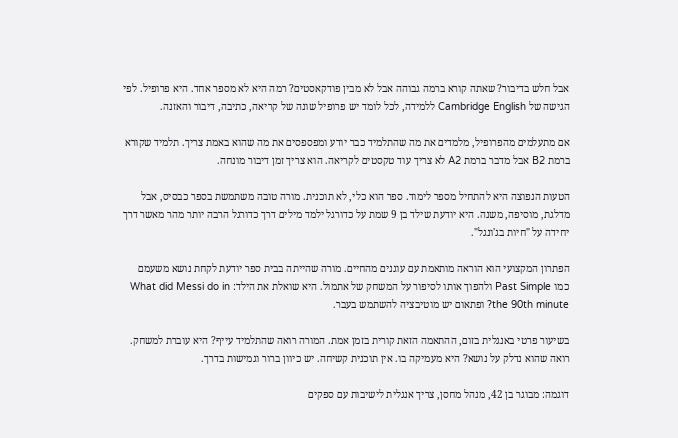אבל חלש בדיבור? שאתה קורא ברמה גבוהה אבל לא מבין פודקאסטים? רמה היא לא מספר אחד. היא פרופיל. לפי הגישה של Cambridge English ללמידה, לכל לומד יש פרופיל שונה של קריאה, כתיבה, דיבור והאזנה.

אם מתעלמים מהפרופיל, מלמדים את מה שהתלמיד כבר יודע ומפספסים את מה שהוא באמת צריך. תלמיד שקורא ברמת B2 אבל מדבר ברמת A2 לא צריך עוד טקסטים לקריאה. הוא צריך זמן דיבור מונחה.

הטעות הנפוצה היא להתחיל מספר לימוד. ספר הוא כלי, לא תוכנית. מורה טובה משתמשת בספר כבסיס, אבל מדלגת, מוסיפה, משנה. היא יודעת שילד בן 9 שמת על כדורגל ילמד מילים דרך כדורגל הרבה יותר מהר מאשר דרך יחידה על "חיות בג'ונגל".

הפתרון המקצועי הוא הוראה מותאמת עם עוגנים מהחיים. מורה שהייתה בבית ספר יודעת לקחת נושא משעמם כמו Past Simple ולהפוך אותו לסיפור על המשחק של אתמול. היא שואלת את הילד: What did Messi do in the 90th minute? ופתאום יש מוטיבציה להשתמש בעבר.

בשיעור פרטי באנגלית בזום, ההתאמה הזאת קורית בזמן אמת. המורה רואה שהתלמיד עייף? היא עוברת למשחק. רואה שהוא נדלק על נושא? היא מעמיקה בו. אין תוכנית קשיחה. יש כיוון ברור וגמישות בדרך.

דוגמה: מבוגר בן 42, מנהל מחסן, צריך אנגלית לישיבות עם ספקים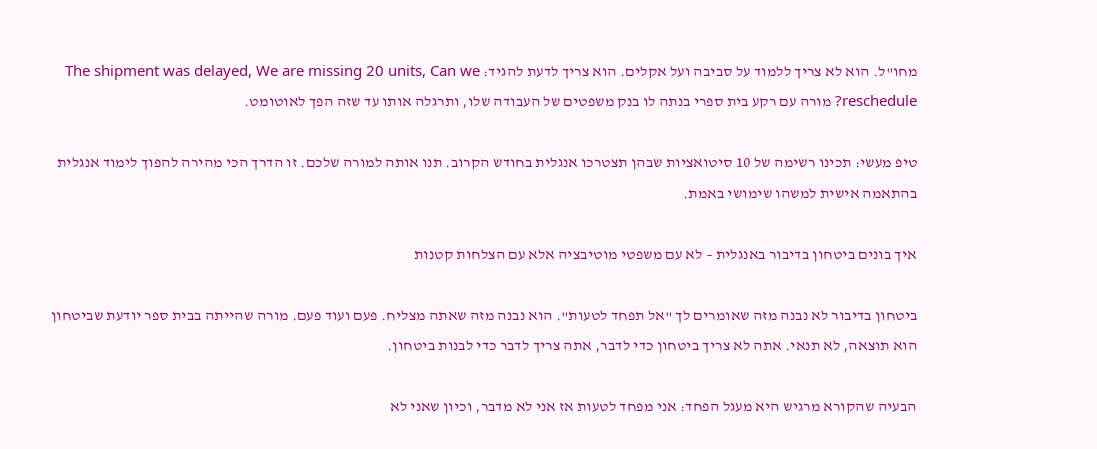מחו"ל. הוא לא צריך ללמוד על סביבה ועל אקלים. הוא צריך לדעת להגיד: The shipment was delayed, We are missing 20 units, Can we reschedule? מורה עם רקע בית ספרי בנתה לו בנק משפטים של העבודה שלו, ותרגלה אותו עד שזה הפך לאוטומט.

טיפ מעשי: תכינו רשימה של 10 סיטואציות שבהן תצטרכו אנגלית בחודש הקרוב. תנו אותה למורה שלכם. זו הדרך הכי מהירה להפוך לימוד אנגלית בהתאמה אישית למשהו שימושי באמת.

איך בונים ביטחון בדיבור באנגלית – לא עם משפטי מוטיבציה אלא עם הצלחות קטנות

ביטחון בדיבור לא נבנה מזה שאומרים לך "אל תפחד לטעות". הוא נבנה מזה שאתה מצליח. פעם ועוד פעם. מורה שהייתה בבית ספר יודעת שביטחון הוא תוצאה, לא תנאי. אתה לא צריך ביטחון כדי לדבר, אתה צריך לדבר כדי לבנות ביטחון.

הבעיה שהקורא מרגיש היא מעגל הפחד: אני מפחד לטעות אז אני לא מדבר, וכיון שאני לא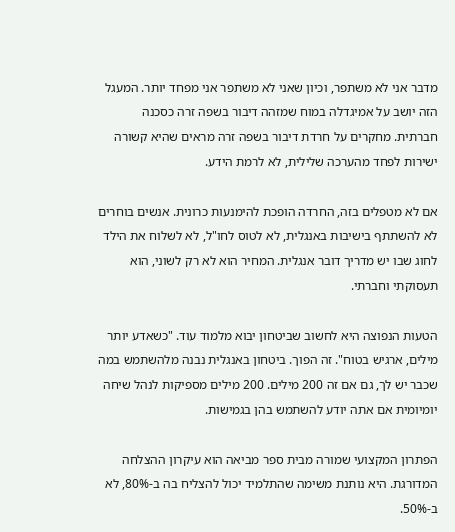מדבר אני לא משתפר, וכיון שאני לא משתפר אני מפחד יותר. המעגל הזה יושב על אמיגדלה במוח שמזהה דיבור בשפה זרה כסכנה חברתית. מחקרים על חרדת דיבור בשפה זרה מראים שהיא קשורה ישירות לפחד מהערכה שלילית, לא לרמת הידע.

אם לא מטפלים בזה, החרדה הופכת להימנעות כרונית. אנשים בוחרים לא להשתתף בישיבות באנגלית, לא לטוס לחו"ל, לא לשלוח את הילד לחוג שבו יש מדריך דובר אנגלית. המחיר הוא לא רק לשוני, הוא תעסוקתי וחברתי.

הטעות הנפוצה היא לחשוב שביטחון יבוא מלמוד עוד. "כשאדע יותר מילים, ארגיש בטוח". זה הפוך. ביטחון באנגלית נבנה מלהשתמש במה שכבר יש לך, גם אם זה 200 מילים. 200 מילים מספיקות לנהל שיחה יומיומית אם אתה יודע להשתמש בהן בגמישות.

הפתרון המקצועי שמורה מבית ספר מביאה הוא עיקרון ההצלחה המדורגת. היא נותנת משימה שהתלמיד יכול להצליח בה ב-80%, לא ב-50%.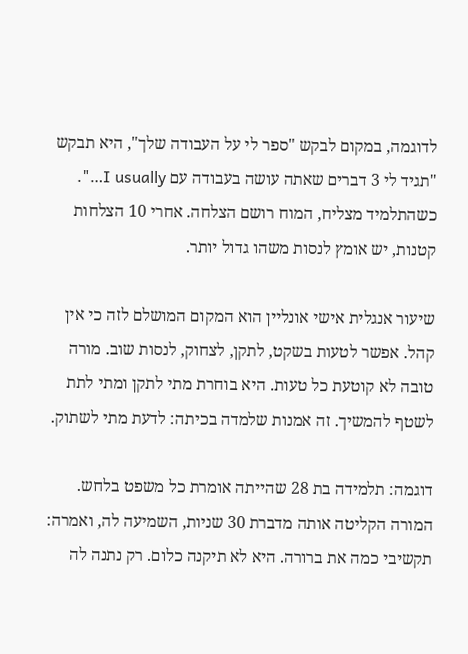לדוגמה, במקום לבקש "ספר לי על העבודה שלך", היא תבקש "תגיד לי 3 דברים שאתה עושה בעבודה עם I usually…". כשהתלמיד מצליח, המוח רושם הצלחה. אחרי 10 הצלחות קטנות, יש אומץ לנסות משהו גדול יותר.

שיעור אנגלית אישי אונליין הוא המקום המושלם לזה כי אין קהל. אפשר לטעות בשקט, לתקן, לצחוק, לנסות שוב. מורה טובה לא קוטעת כל טעות. היא בוחרת מתי לתקן ומתי לתת לשטף להמשיך. זה אמנות שלמדה בכיתה: לדעת מתי לשתוק.

דוגמה: תלמידה בת 28 שהייתה אומרת כל משפט בלחש. המורה הקליטה אותה מדברת 30 שניות, השמיעה לה, ואמרה: תקשיבי כמה את ברורה. היא לא תיקנה כלום. רק נתנה לה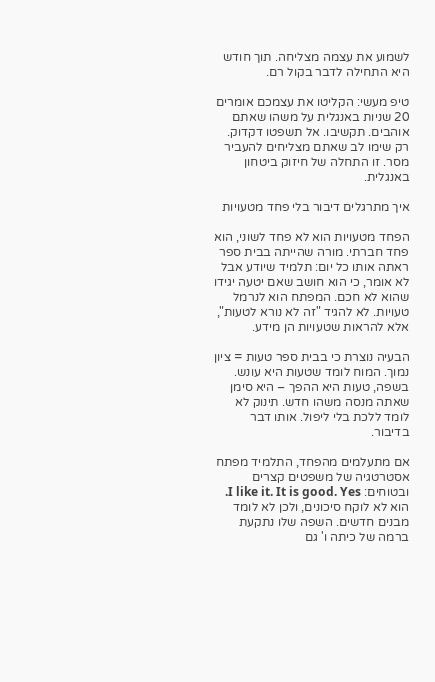לשמוע את עצמה מצליחה. תוך חודש היא התחילה לדבר בקול רם.

טיפ מעשי: הקליטו את עצמכם אומרים 20 שניות באנגלית על משהו שאתם אוהבים. תקשיבו. אל תשפטו דקדוק. רק שימו לב שאתם מצליחים להעביר מסר. זו התחלה של חיזוק ביטחון באנגלית.

איך מתרגלים דיבור בלי פחד מטעויות

הפחד מטעויות הוא לא פחד לשוני, הוא פחד חברתי. מורה שהייתה בבית ספר ראתה אותו כל יום: תלמיד שיודע אבל לא אומר, כי הוא חושב שאם יטעה יגידו שהוא לא חכם. המפתח הוא לנרמל טעויות. לא להגיד "זה לא נורא לטעות", אלא להראות שטעויות הן מידע.

הבעיה נוצרת כי בבית ספר טעות = ציון נמוך. המוח לומד שטעות היא עונש. בשפה, טעות היא ההפך – היא סימן שאתה מנסה משהו חדש. תינוק לא לומד ללכת בלי ליפול. אותו דבר בדיבור.

אם מתעלמים מהפחד, התלמיד מפתח אסטרטגיה של משפטים קצרים ובטוחים: I like it. It is good. Yes. הוא לא לוקח סיכונים, ולכן לא לומד מבנים חדשים. השפה שלו נתקעת ברמה של כיתה ו' גם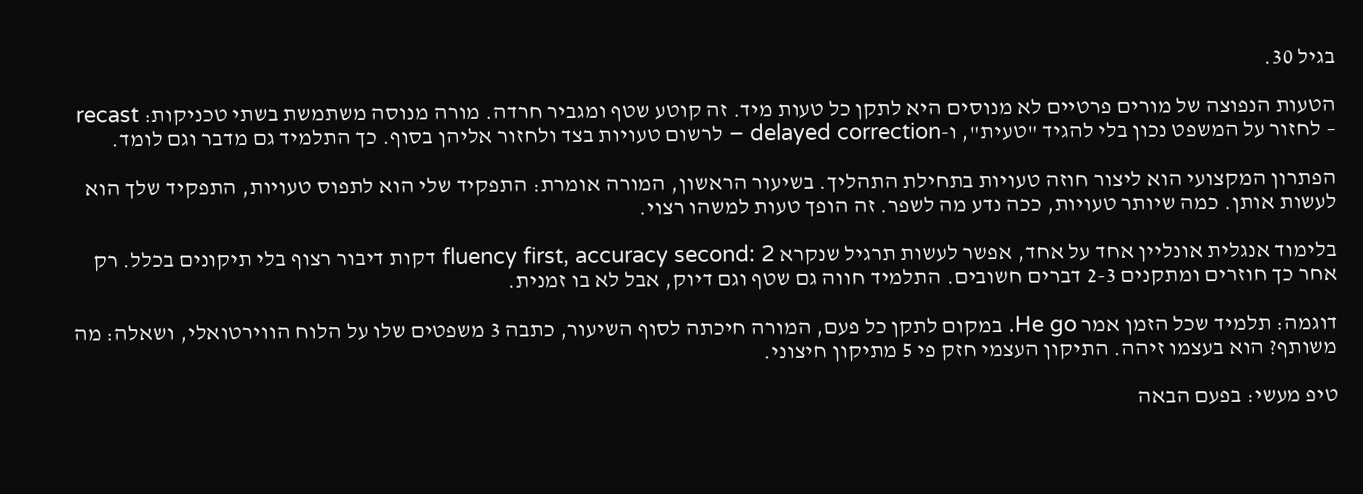בגיל 30.

הטעות הנפוצה של מורים פרטיים לא מנוסים היא לתקן כל טעות מיד. זה קוטע שטף ומגביר חרדה. מורה מנוסה משתמשת בשתי טכניקות: recast – לחזור על המשפט נכון בלי להגיד "טעית", ו-delayed correction – לרשום טעויות בצד ולחזור אליהן בסוף. כך התלמיד גם מדבר וגם לומד.

הפתרון המקצועי הוא ליצור חוזה טעויות בתחילת התהליך. בשיעור הראשון, המורה אומרת: התפקיד שלי הוא לתפוס טעויות, התפקיד שלך הוא לעשות אותן. כמה שיותר טעויות, ככה נדע מה לשפר. זה הופך טעות למשהו רצוי.

בלימוד אנגלית אונליין אחד על אחד, אפשר לעשות תרגיל שנקרא fluency first, accuracy second: 2 דקות דיבור רצוף בלי תיקונים בכלל. רק אחר כך חוזרים ומתקנים 2-3 דברים חשובים. התלמיד חווה גם שטף וגם דיוק, אבל לא בו זמנית.

דוגמה: תלמיד שכל הזמן אמר He go. במקום לתקן כל פעם, המורה חיכתה לסוף השיעור, כתבה 3 משפטים שלו על הלוח הווירטואלי, ושאלה: מה משותף? הוא בעצמו זיהה. התיקון העצמי חזק פי 5 מתיקון חיצוני.

טיפ מעשי: בפעם הבאה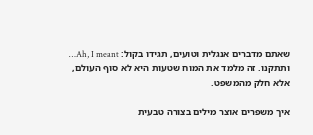שאתם מדברים אנגלית וטועים, תגידו בקול: Ah, I meant… ותתקנו. זה מלמד את המוח שטעות היא לא סוף העולם, אלא חלק מהמשפט.

איך משפרים אוצר מילים בצורה טבעית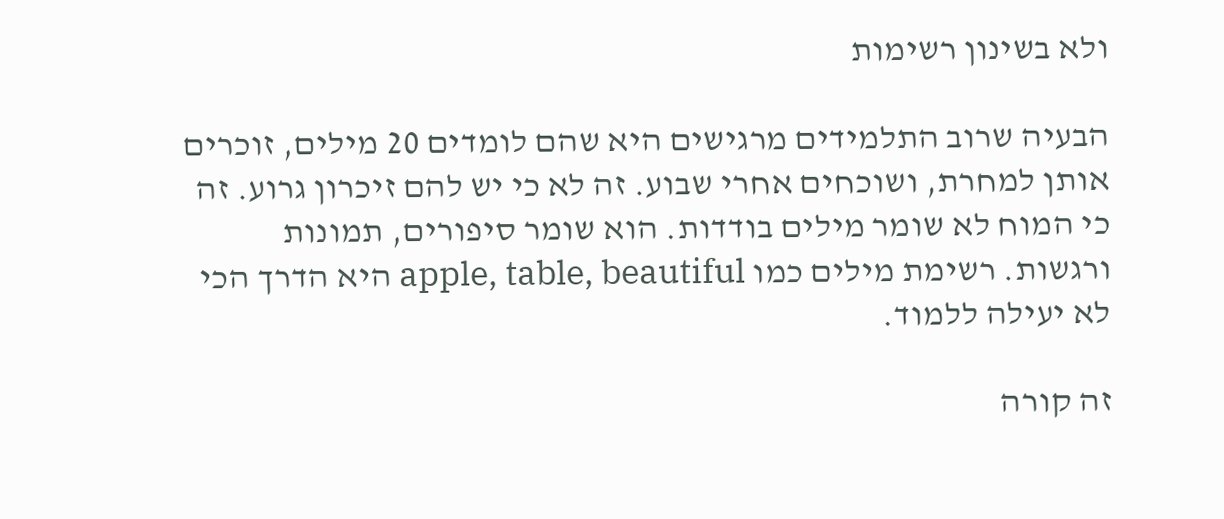ולא בשינון רשימות

הבעיה שרוב התלמידים מרגישים היא שהם לומדים 20 מילים, זוכרים אותן למחרת, ושוכחים אחרי שבוע. זה לא כי יש להם זיכרון גרוע. זה כי המוח לא שומר מילים בודדות. הוא שומר סיפורים, תמונות ורגשות. רשימת מילים כמו apple, table, beautiful היא הדרך הכי לא יעילה ללמוד.

זה קורה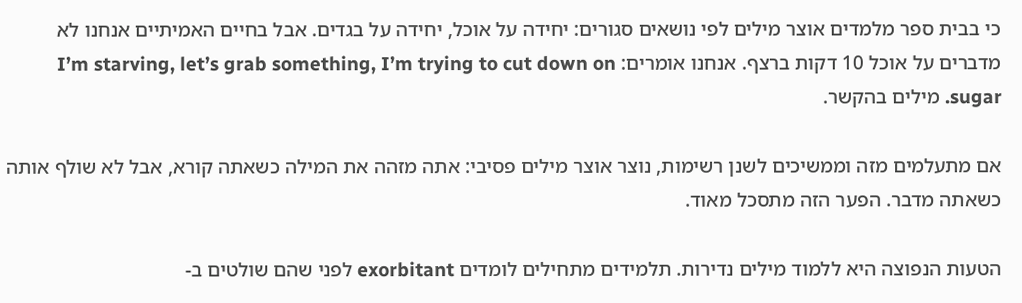כי בבית ספר מלמדים אוצר מילים לפי נושאים סגורים: יחידה על אוכל, יחידה על בגדים. אבל בחיים האמיתיים אנחנו לא מדברים על אוכל 10 דקות ברצף. אנחנו אומרים: I’m starving, let’s grab something, I’m trying to cut down on sugar. מילים בהקשר.

אם מתעלמים מזה וממשיכים לשנן רשימות, נוצר אוצר מילים פסיבי: אתה מזהה את המילה כשאתה קורא, אבל לא שולף אותה כשאתה מדבר. הפער הזה מתסכל מאוד.

הטעות הנפוצה היא ללמוד מילים נדירות. תלמידים מתחילים לומדים exorbitant לפני שהם שולטים ב-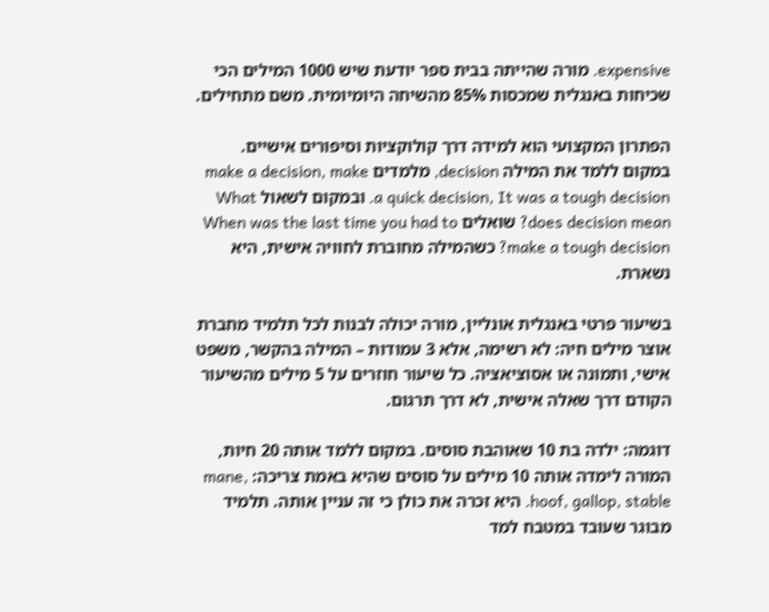expensive. מורה שהייתה בבית ספר יודעת שיש 1000 המילים הכי שכיחות באנגלית שמכסות 85% מהשיחה היומיומית. משם מתחילים.

הפתרון המקצועי הוא למידה דרך קולוקציות וסיפורים אישיים. במקום ללמד את המילה decision, מלמדים make a decision, make a quick decision, It was a tough decision. ובמקום לשאול What does decision mean? שואלים When was the last time you had to make a tough decision? כשהמילה מחוברת לחוויה אישית, היא נשארת.

בשיעור פרטי באנגלית אונליין, מורה יכולה לבנות לכל תלמיד מחברת אוצר מילים חיה: לא רשימה, אלא 3 עמודות – המילה בהקשר, משפט אישי, ותמונה או אסוציאציה. כל שיעור חוזרים על 5 מילים מהשיעור הקודם דרך שאלה אישית, לא דרך תרגום.

דוגמה: ילדה בת 10 שאוהבת סוסים. במקום ללמד אותה 20 חיות, המורה לימדה אותה 10 מילים על סוסים שהיא באמת צריכה: mane, hoof, gallop, stable. היא זכרה את כולן כי זה עניין אותה. תלמיד מבוגר שעובד במטבח למד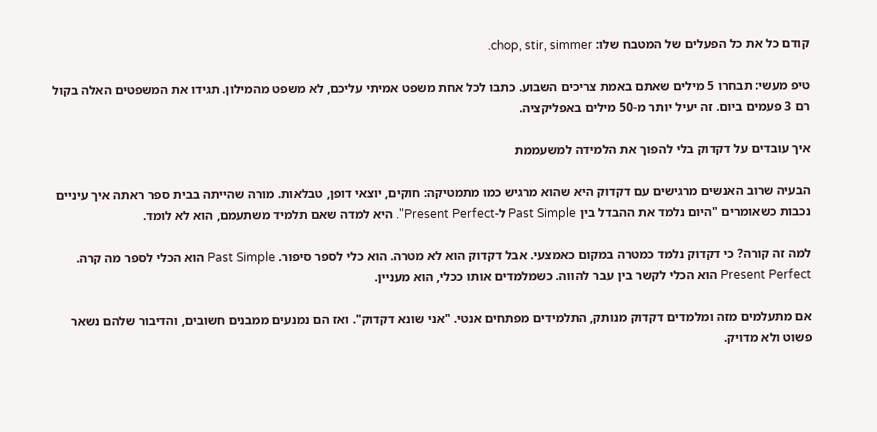קודם כל את כל הפעלים של המטבח שלו: chop, stir, simmer.

טיפ מעשי: תבחרו 5 מילים שאתם באמת צריכים השבוע. כתבו לכל אחת משפט אמיתי עליכם, לא משפט מהמילון. תגידו את המשפטים האלה בקול רם 3 פעמים ביום. זה יעיל יותר מ-50 מילים באפליקציה.

איך עובדים על דקדוק בלי להפוך את הלמידה למשעממת

הבעיה שרוב האנשים מרגישים עם דקדוק היא שהוא מרגיש כמו מתמטיקה: חוקים, יוצאי דופן, טבלאות. מורה שהייתה בבית ספר ראתה איך עיניים נכבות כשאומרים "היום נלמד את ההבדל בין Past Simple ל-Present Perfect". היא למדה שאם תלמיד משתעמם, הוא לא לומד.

למה זה קורה? כי דקדוק נלמד כמטרה במקום כאמצעי. אבל דקדוק הוא לא מטרה. הוא כלי לספר סיפור. Past Simple הוא הכלי לספר מה קרה. Present Perfect הוא הכלי לקשר בין עבר להווה. כשמלמדים אותו ככלי, הוא מעניין.

אם מתעלמים מזה ומלמדים דקדוק מנותק, התלמידים מפתחים אנטי. "אני שונא דקדוק". ואז הם נמנעים ממבנים חשובים, והדיבור שלהם נשאר פשוט ולא מדויק.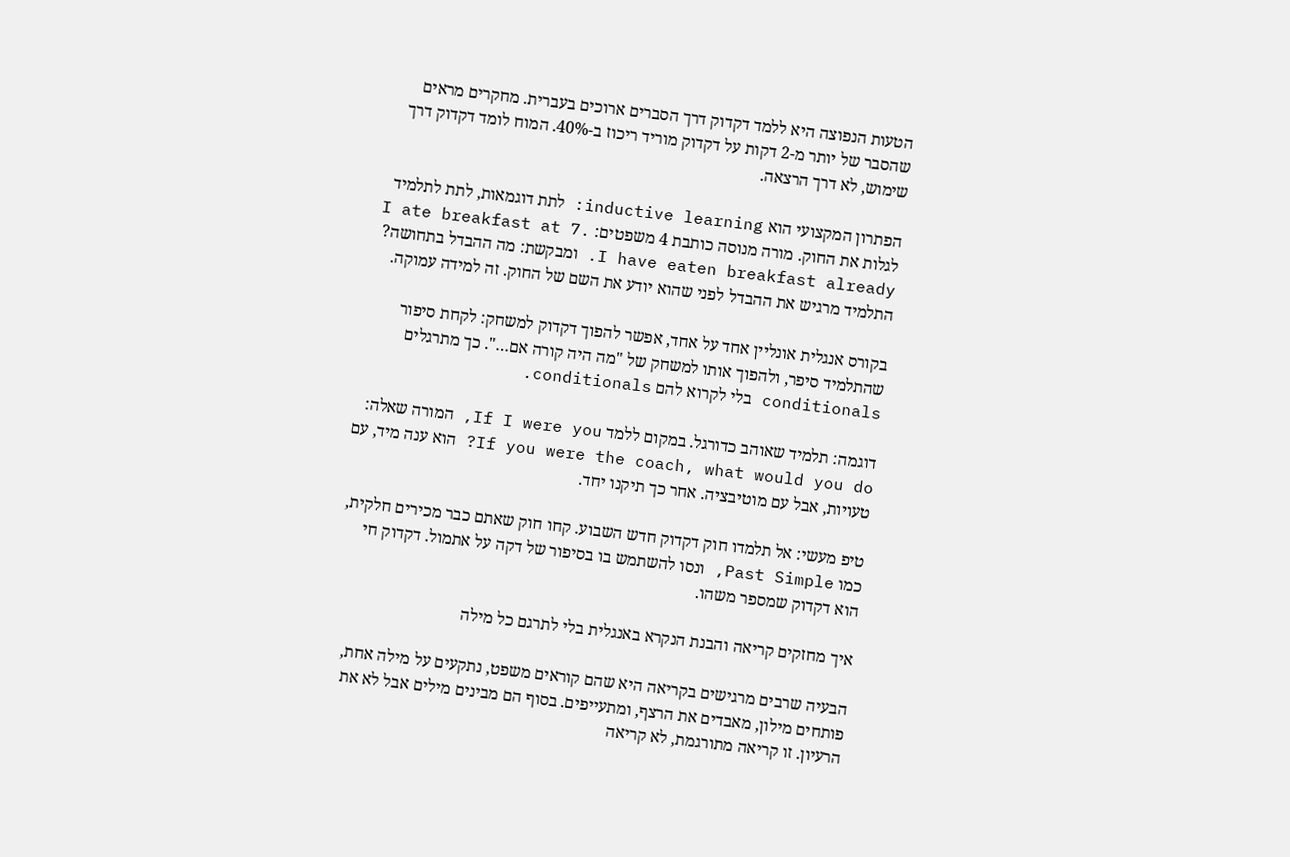הטעות הנפוצה היא ללמד דקדוק דרך הסברים ארוכים בעברית. מחקרים מראים שהסבר של יותר מ-2 דקות על דקדוק מוריד ריכוז ב-40%. המוח לומד דקדוק דרך שימוש, לא דרך הרצאה.

הפתרון המקצועי הוא inductive learning: לתת דוגמאות, לתת לתלמיד לגלות את החוק. מורה מנוסה כותבת 4 משפטים: I ate breakfast at 7. I have eaten breakfast already. ומבקשת: מה ההבדל בתחושה? התלמיד מרגיש את ההבדל לפני שהוא יודע את השם של החוק. זה למידה עמוקה.

בקורס אנגלית אונליין אחד על אחד, אפשר להפוך דקדוק למשחק: לקחת סיפור שהתלמיד סיפר, ולהפוך אותו למשחק של "מה היה קורה אם…". כך מתרגלים conditionals בלי לקרוא להם conditionals.

דוגמה: תלמיד שאוהב כדורגל. במקום ללמד If I were you, המורה שאלה: If you were the coach, what would you do? הוא ענה מיד, עם טעויות, אבל עם מוטיבציה. אחר כך תיקנו יחד.

טיפ מעשי: אל תלמדו חוק דקדוק חדש השבוע. קחו חוק שאתם כבר מכירים חלקית, כמו Past Simple, ונסו להשתמש בו בסיפור של דקה על אתמול. דקדוק חי הוא דקדוק שמספר משהו.

איך מחזקים קריאה והבנת הנקרא באנגלית בלי לתרגם כל מילה

הבעיה שרבים מרגישים בקריאה היא שהם קוראים משפט, נתקעים על מילה אחת, פותחים מילון, מאבדים את הרצף, ומתעייפים. בסוף הם מבינים מילים אבל לא את הרעיון. זו קריאה מתורגמת, לא קריאה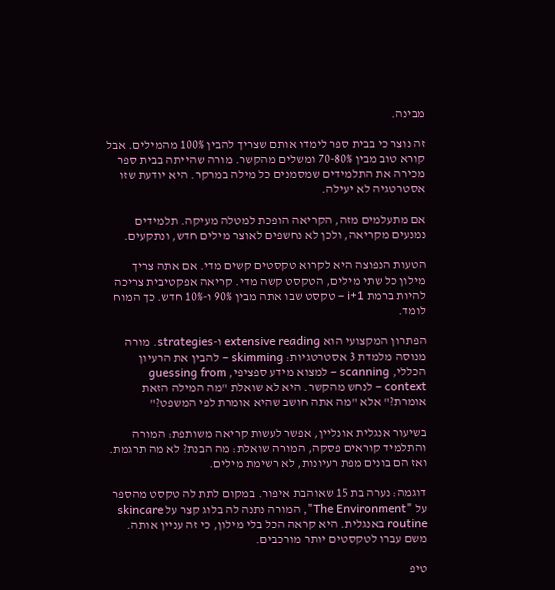מבינה.

זה נוצר כי בבית ספר לימדו אותם שצריך להבין 100% מהמילים. אבל קורא טוב מבין 70-80% ומשלים מהקשר. מורה שהייתה בבית ספר מכירה את התלמידים שמסמנים כל מילה במרקר. היא יודעת שזו אסטרטגיה לא יעילה.

אם מתעלמים מזה, הקריאה הופכת למטלה מעיקה. תלמידים נמנעים מקריאה, ולכן לא נחשפים לאוצר מילים חדש, ונתקעים.

הטעות הנפוצה היא לקרוא טקסטים קשים מדי. אם אתה צריך מילון כל שתי מילים, הטקסט קשה מדי. קריאה אפקטיבית צריכה להיות ברמת i+1 – טקסט שבו אתה מבין 90% ו-10% חדש. כך המוח לומד.

הפתרון המקצועי הוא extensive reading ו-strategies. מורה מנוסה מלמדת 3 אסטרטגיות: skimming – להבין את הרעיון הכללי, scanning – למצוא מידע ספציפי, guessing from context – לנחש מהקשר. היא לא שואלת "מה המילה הזאת אומרת?" אלא "מה אתה חושב שהיא אומרת לפי המשפט?"

בשיעור אנגלית אונליין, אפשר לעשות קריאה משותפת: המורה והתלמיד קוראים פסקה, המורה שואלת: מה הבנת? לא מה תרגמת. ואז הם בונים מפת רעיונות, לא רשימת מילים.

דוגמה: נערה בת 15 שאוהבת איפור. במקום לתת לה טקסט מהספר על "The Environment", המורה נתנה לה בלוג קצר על skincare routine באנגלית. היא קראה הכל בלי מילון, כי זה עניין אותה. משם עברו לטקסטים יותר מורכבים.

טיפ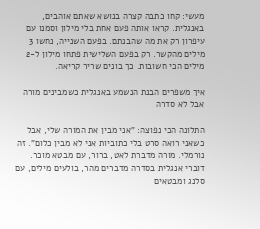מעשי: קחו כתבה קצרה בנושא שאתם אוהבים, באנגלית. קראו אותה פעם אחת בלי מילון וסמנו עם עיפרון רק את מה שהבנתם. בפעם השנייה, נחשו 3 מילים מהקשר. רק בפעם השלישית פתחו מילון ל-2 מילים הכי חשובות. כך בונים שריר קריאה.

איך משפרים הבנת הנשמע באנגלית כשמבינים מורה אבל לא סדרה

התלונה הכי נפוצה: "אני מבין את המורה שלי, אבל כשאני רואה סרט בלי כתוביות אני לא מבין כלום". זה נורמלי. מורה מדברת לאט, ברור, עם מבטא מוכר. דוברי אנגלית בסדרה מדברים מהר, בולעים מילים, עם סלנג ומבטאים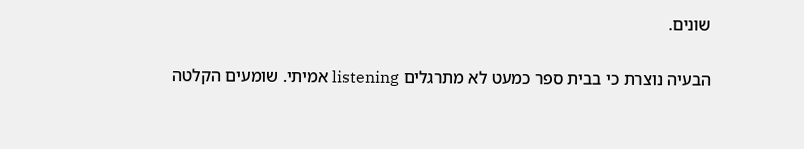שונים.

הבעיה נוצרת כי בבית ספר כמעט לא מתרגלים listening אמיתי. שומעים הקלטה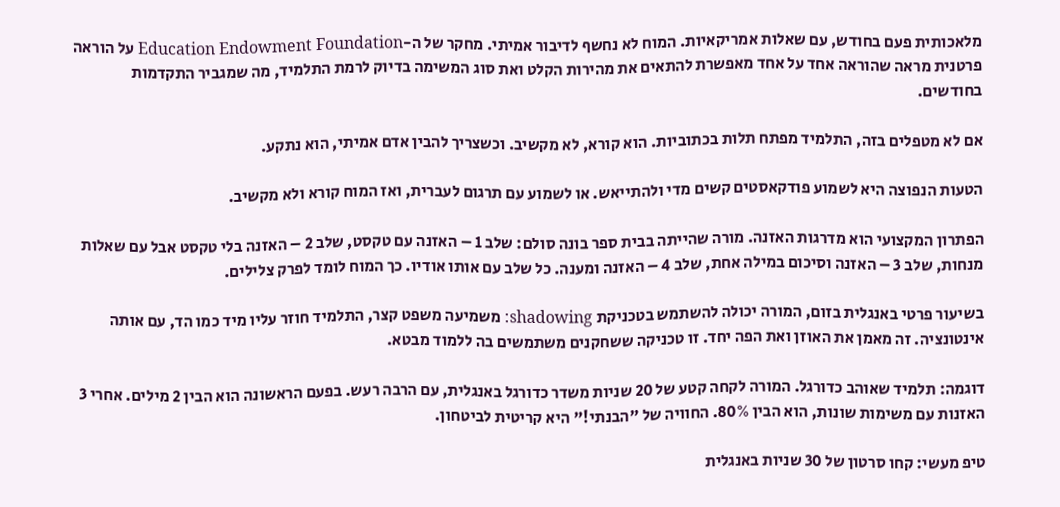מלאכותית פעם בחודש, עם שאלות אמריקאיות. המוח לא נחשף לדיבור אמיתי. מחקר של ה-Education Endowment Foundation על הוראה פרטנית מראה שהוראה אחד על אחד מאפשרת להתאים את מהירות הקלט ואת סוג המשימה בדיוק לרמת התלמיד, מה שמגביר התקדמות בחודשים.

אם לא מטפלים בזה, התלמיד מפתח תלות בכתוביות. הוא קורא, לא מקשיב. וכשצריך להבין אדם אמיתי, הוא נתקע.

הטעות הנפוצה היא לשמוע פודקאסטים קשים מדי ולהתייאש. או לשמוע עם תרגום לעברית, ואז המוח קורא ולא מקשיב.

הפתרון המקצועי הוא מדרגות האזנה. מורה שהייתה בבית ספר בונה סולם: שלב 1 – האזנה עם טקסט, שלב 2 – האזנה בלי טקסט אבל עם שאלות מנחות, שלב 3 – האזנה וסיכום במילה אחת, שלב 4 – האזנה ומענה. כל שלב עם אותו אודיו. כך המוח לומד לפרק צלילים.

בשיעור פרטי באנגלית בזום, המורה יכולה להשתמש בטכניקת shadowing: משמיעה משפט קצר, התלמיד חוזר עליו מיד כמו הד, עם אותה אינטונציה. זה מאמן את האוזן ואת הפה יחד. זו טכניקה ששחקנים משתמשים בה ללמוד מבטא.

דוגמה: תלמיד שאוהב כדורגל. המורה לקחה קטע של 20 שניות משדר כדורגל באנגלית, עם הרבה רעש. בפעם הראשונה הוא הבין 2 מילים. אחרי 3 האזנות עם משימות שונות, הוא הבין 80%. החוויה של "הבנתי!" היא קריטית לביטחון.

טיפ מעשי: קחו סרטון של 30 שניות באנגלית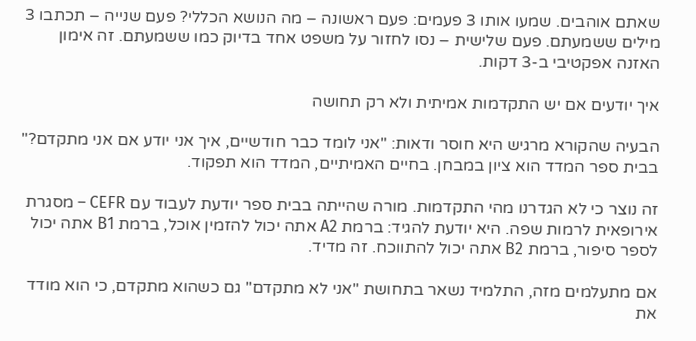שאתם אוהבים. שמעו אותו 3 פעמים: פעם ראשונה – מה הנושא הכללי? פעם שנייה – תכתבו 3 מילים ששמעתם. פעם שלישית – נסו לחזור על משפט אחד בדיוק כמו ששמעתם. זה אימון האזנה אפקטיבי ב-3 דקות.

איך יודעים אם יש התקדמות אמיתית ולא רק תחושה

הבעיה שהקורא מרגיש היא חוסר ודאות: "אני לומד כבר חודשיים, איך אני יודע אם אני מתקדם?" בבית ספר המדד הוא ציון במבחן. בחיים האמיתיים, המדד הוא תפקוד.

זה נוצר כי לא הגדרנו מהי התקדמות. מורה שהייתה בבית ספר יודעת לעבוד עם CEFR – מסגרת אירופאית לרמות שפה. היא יודעת להגיד: ברמת A2 אתה יכול להזמין אוכל, ברמת B1 אתה יכול לספר סיפור, ברמת B2 אתה יכול להתווכח. זה מדיד.

אם מתעלמים מזה, התלמיד נשאר בתחושת "אני לא מתקדם" גם כשהוא מתקדם, כי הוא מודד את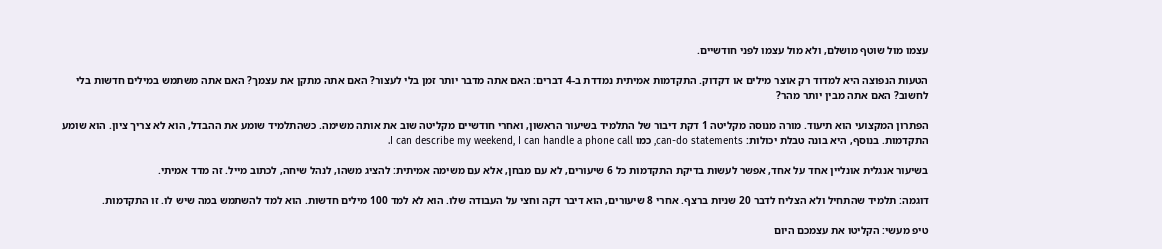עצמו מול שוטף מושלם, ולא מול עצמו לפני חודשיים.

הטעות הנפוצה היא למדוד רק אוצר מילים או דקדוק. התקדמות אמיתית נמדדת ב-4 דברים: האם אתה מדבר יותר זמן בלי לעצור? האם אתה מתקן את עצמך? האם אתה משתמש במילים חדשות בלי לחשוב? האם אתה מבין יותר מהר?

הפתרון המקצועי הוא תיעוד. מורה מנוסה מקליטה 1 דקת דיבור של התלמיד בשיעור הראשון, ואחרי חודשיים מקליטה שוב את אותה משימה. כשהתלמיד שומע את ההבדל, הוא לא צריך ציון. הוא שומע התקדמות. בנוסף, היא בונה טבלת יכולות: can-do statements, כמו I can describe my weekend, I can handle a phone call.

בשיעור אנגלית אונליין אחד על אחד, אפשר לעשות בדיקת התקדמות כל 6 שיעורים, לא עם מבחן, אלא עם משימה אמיתית: להציג משהו, לנהל שיחה, לכתוב מייל. זה מדד אמיתי.

דוגמה: תלמיד שהתחיל ולא הצליח לדבר 20 שניות ברצף. אחרי 8 שיעורים, הוא דיבר דקה וחצי על העבודה שלו. הוא לא למד 100 מילים חדשות. הוא למד להשתמש במה שיש לו. זו התקדמות.

טיפ מעשי: הקליטו את עצמכם היום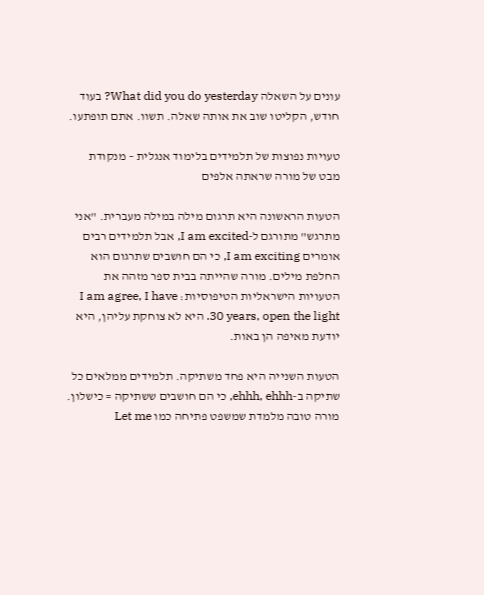עונים על השאלה What did you do yesterday? בעוד חודש, הקליטו שוב את אותה שאלה. תשוו. אתם תופתעו.

טעויות נפוצות של תלמידים בלימוד אנגלית – מנקודת מבט של מורה שראתה אלפים

הטעות הראשונה היא תרגום מילה במילה מעברית. "אני מתרגש" מתורגם ל-I am excited, אבל תלמידים רבים אומרים I am exciting, כי הם חושבים שתרגום הוא החלפת מילים. מורה שהייתה בבית ספר מזהה את הטעויות הישראליות הטיפוסיות: I am agree, I have 30 years, open the light. היא לא צוחקת עליהן, היא יודעת מאיפה הן באות.

הטעות השנייה היא פחד משתיקה. תלמידים ממלאים כל שתיקה ב-ehhh, ehhh, כי הם חושבים ששתיקה = כישלון. מורה טובה מלמדת שמשפט פתיחה כמו Let me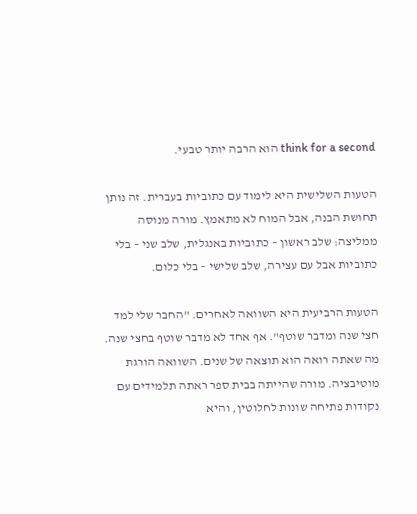think for a second הוא הרבה יותר טבעי.

הטעות השלישית היא לימוד עם כתוביות בעברית. זה נותן תחושת הבנה, אבל המוח לא מתאמץ. מורה מנוסה ממליצה: שלב ראשון – כתוביות באנגלית, שלב שני – בלי כתוביות אבל עם עצירה, שלב שלישי – בלי כלום.

הטעות הרביעית היא השוואה לאחרים. "החבר שלי למד חצי שנה ומדבר שוטף". אף אחד לא מדבר שוטף בחצי שנה. מה שאתה רואה הוא תוצאה של שנים. השוואה הורגת מוטיבציה. מורה שהייתה בבית ספר ראתה תלמידים עם נקודות פתיחה שונות לחלוטין, והיא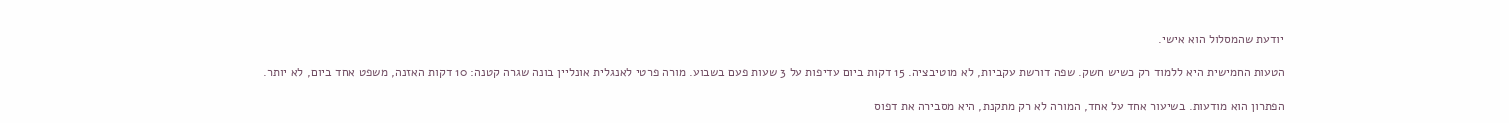יודעת שהמסלול הוא אישי.

הטעות החמישית היא ללמוד רק כשיש חשק. שפה דורשת עקביות, לא מוטיבציה. 15 דקות ביום עדיפות על 3 שעות פעם בשבוע. מורה פרטי לאנגלית אונליין בונה שגרה קטנה: 10 דקות האזנה, משפט אחד ביום, לא יותר.

הפתרון הוא מודעות. בשיעור אחד על אחד, המורה לא רק מתקנת, היא מסבירה את דפוס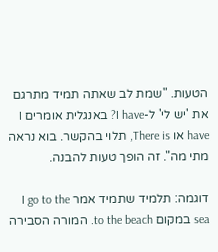הטעות. "שמת לב שאתה תמיד מתרגם את 'יש לי' ל-I have? באנגלית אומרים I have או There is, תלוי בהקשר. בוא נראה מתי מה". זה הופך טעות להבנה.

דוגמה: תלמיד שתמיד אמר I go to the sea במקום to the beach. המורה הסבירה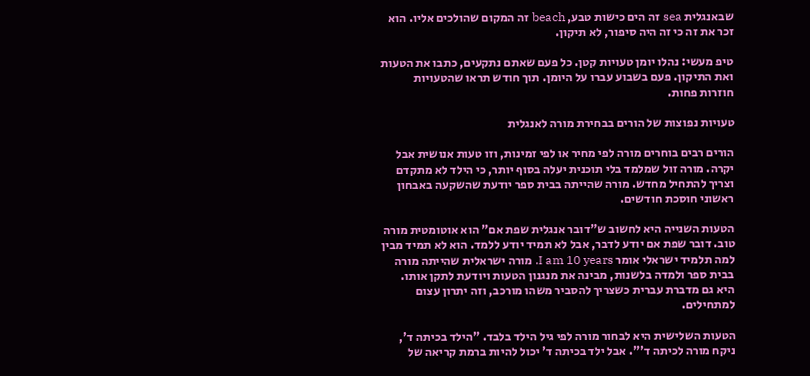שבאנגלית sea זה הים כישות טבע, beach זה המקום שהולכים אליו. הוא זכר את זה כי זה היה סיפור, לא תיקון.

טיפ מעשי: נהלו יומן טעויות קטן. כל פעם שאתם נתקעים, כתבו את הטעות ואת התיקון. פעם בשבוע עברו על היומן. תוך חודש תראו שהטעויות חוזרות פחות.

טעויות נפוצות של הורים בבחירת מורה לאנגלית

הורים רבים בוחרים מורה לפי מחיר או לפי זמינות, וזו טעות אנושית אבל יקרה. מורה זול שמלמד בלי תוכנית יעלה בסוף יותר, כי הילד לא מתקדם וצריך להתחיל מחדש. מורה שהייתה בבית ספר יודעת שהשקעה באבחון ראשוני חוסכת חודשים.

הטעות השנייה היא לחשוב ש"דובר אנגלית שפת אם" הוא אוטומטית מורה טוב. דובר שפת אם יודע לדבר, אבל לא תמיד יודע ללמד. הוא לא תמיד מבין למה תלמיד ישראלי אומר I am 10 years. מורה ישראלית שהייתה מורה בבית ספר ולמדה בלשנות, מבינה את מנגנון הטעות ויודעת לתקן אותו. היא גם מדברת עברית כשצריך להסביר משהו מורכב, וזה יתרון עצום למתחילים.

הטעות השלישית היא לבחור מורה לפי גיל הילד בלבד. "הילד בכיתה ד', ניקח מורה לכיתה ד'". אבל ילד בכיתה ד' יכול להיות ברמת קריאה של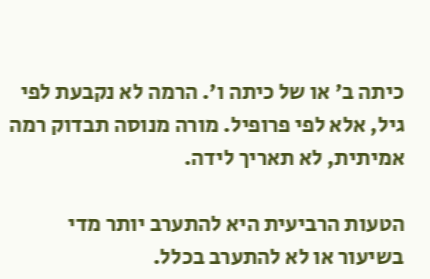כיתה ב' או של כיתה ו'. הרמה לא נקבעת לפי גיל, אלא לפי פרופיל. מורה מנוסה תבדוק רמה אמיתית, לא תאריך לידה.

הטעות הרביעית היא להתערב יותר מדי בשיעור או לא להתערב בכלל.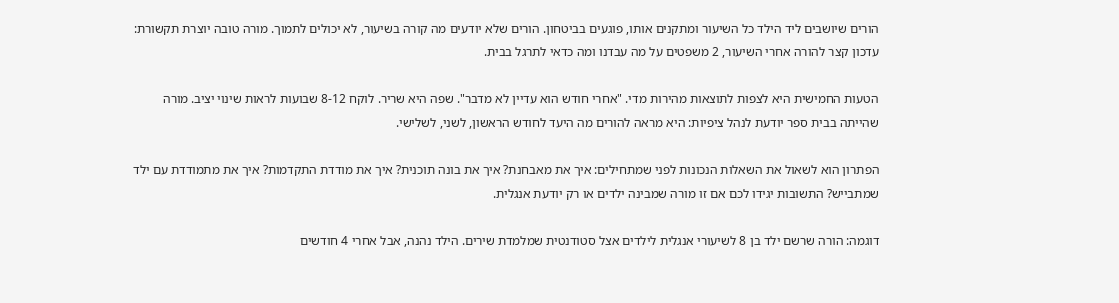הורים שיושבים ליד הילד כל השיעור ומתקנים אותו, פוגעים בביטחון. הורים שלא יודעים מה קורה בשיעור, לא יכולים לתמוך. מורה טובה יוצרת תקשורת: עדכון קצר להורה אחרי השיעור, 2 משפטים על מה עבדנו ומה כדאי לתרגל בבית.

הטעות החמישית היא לצפות לתוצאות מהירות מדי. "אחרי חודש הוא עדיין לא מדבר". שפה היא שריר. לוקח 8-12 שבועות לראות שינוי יציב. מורה שהייתה בבית ספר יודעת לנהל ציפיות: היא מראה להורים מה היעד לחודש הראשון, לשני, לשלישי.

הפתרון הוא לשאול את השאלות הנכונות לפני שמתחילים: איך את מאבחנת? איך את בונה תוכנית? איך את מודדת התקדמות? איך את מתמודדת עם ילד שמתבייש? התשובות יגידו לכם אם זו מורה שמבינה ילדים או רק יודעת אנגלית.

דוגמה: הורה שרשם ילד בן 8 לשיעורי אנגלית לילדים אצל סטודנטית שמלמדת שירים. הילד נהנה, אבל אחרי 4 חודשים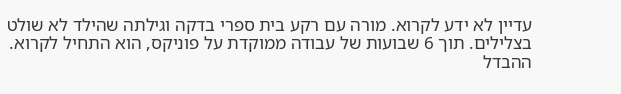עדיין לא ידע לקרוא. מורה עם רקע בית ספרי בדקה וגילתה שהילד לא שולט בצלילים. תוך 6 שבועות של עבודה ממוקדת על פוניקס, הוא התחיל לקרוא. ההבדל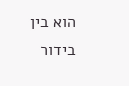הוא בין בידור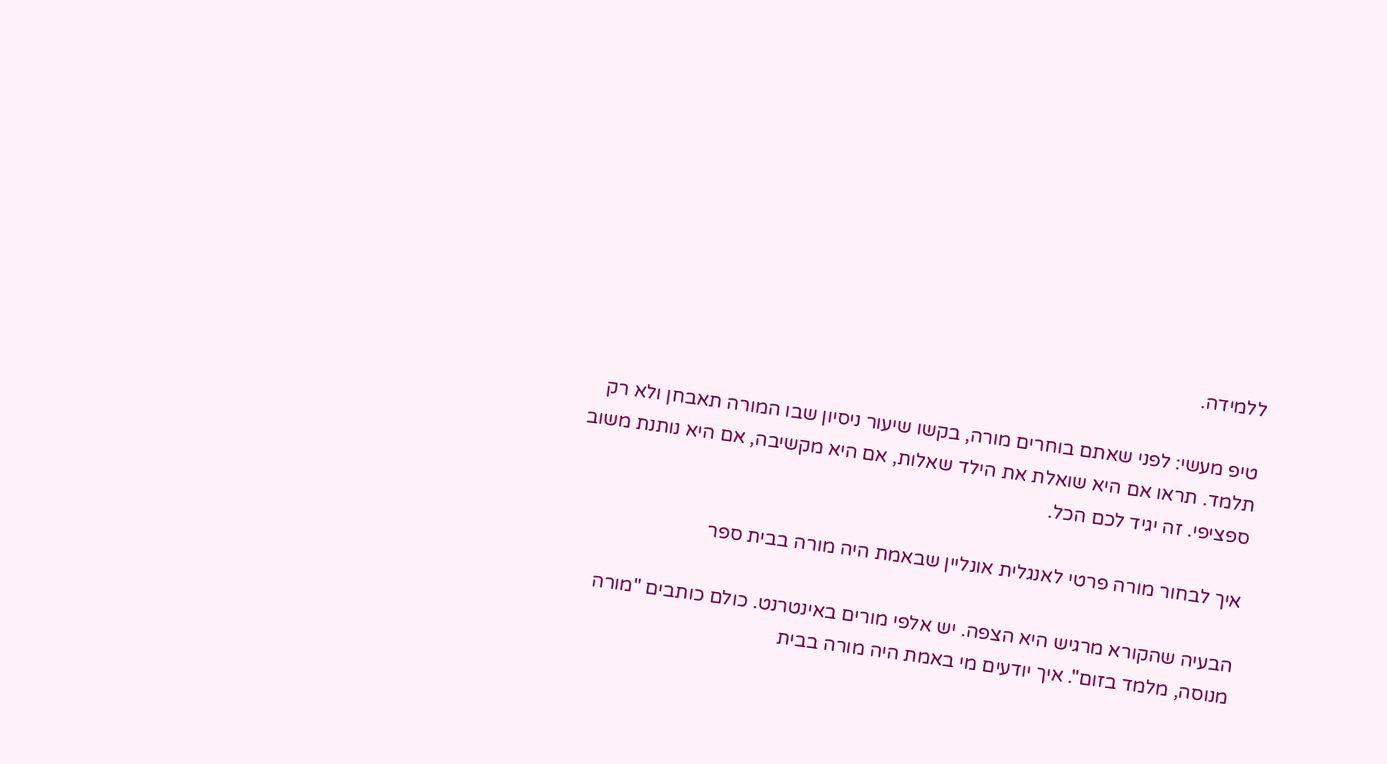ללמידה.

טיפ מעשי: לפני שאתם בוחרים מורה, בקשו שיעור ניסיון שבו המורה תאבחן ולא רק תלמד. תראו אם היא שואלת את הילד שאלות, אם היא מקשיבה, אם היא נותנת משוב ספציפי. זה יגיד לכם הכל.

איך לבחור מורה פרטי לאנגלית אונליין שבאמת היה מורה בבית ספר

הבעיה שהקורא מרגיש היא הצפה. יש אלפי מורים באינטרנט. כולם כותבים "מורה מנוסה, מלמד בזום". איך יודעים מי באמת היה מורה בבית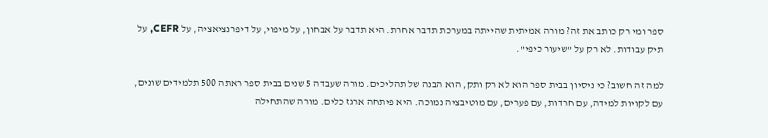ספר ומי רק כותב את זה? מורה אמיתית שהייתה במערכת תדבר אחרת. היא תדבר על אבחון, על מיפוי, על דיפרנציאציה, על CEFR, על תיק עבודות. לא רק על "שיעור כיפי".

למה זה חשוב? כי ניסיון בבית ספר הוא לא רק ותק, הוא הבנה של תהליכים. מורה שעבדה 5 שנים בבית ספר ראתה 500 תלמידים שונים, עם לקויות למידה, עם חרדות, עם פערים, עם מוטיבציה נמוכה. היא פיתחה ארגז כלים. מורה שהתחילה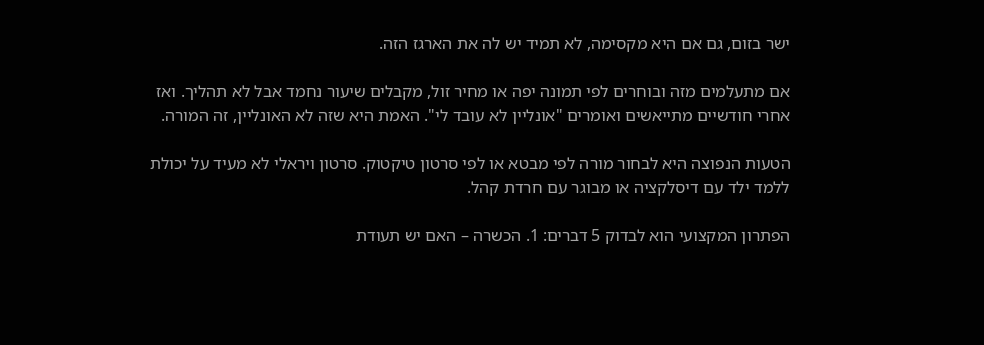ישר בזום, גם אם היא מקסימה, לא תמיד יש לה את הארגז הזה.

אם מתעלמים מזה ובוחרים לפי תמונה יפה או מחיר זול, מקבלים שיעור נחמד אבל לא תהליך. ואז אחרי חודשיים מתייאשים ואומרים "אונליין לא עובד לי". האמת היא שזה לא האונליין, זה המורה.

הטעות הנפוצה היא לבחור מורה לפי מבטא או לפי סרטון טיקטוק. סרטון ויראלי לא מעיד על יכולת ללמד ילד עם דיסלקציה או מבוגר עם חרדת קהל.

הפתרון המקצועי הוא לבדוק 5 דברים: 1. הכשרה – האם יש תעודת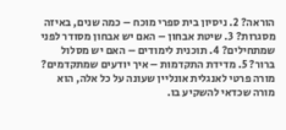הוראה? 2. ניסיון בית ספרי מוכח – כמה שנים, באיזה מסגרות? 3. שיטת אבחון – האם יש אבחון מסודר לפני שמתחילים? 4. תוכנית לימודים – האם יש מסלול ברור? 5. מדידת התקדמות – איך יודעים שמתקדמים? מורה פרטי לאנגלית אונליין שעונה על כל אלה, הוא מורה שכדאי להשקיע בו.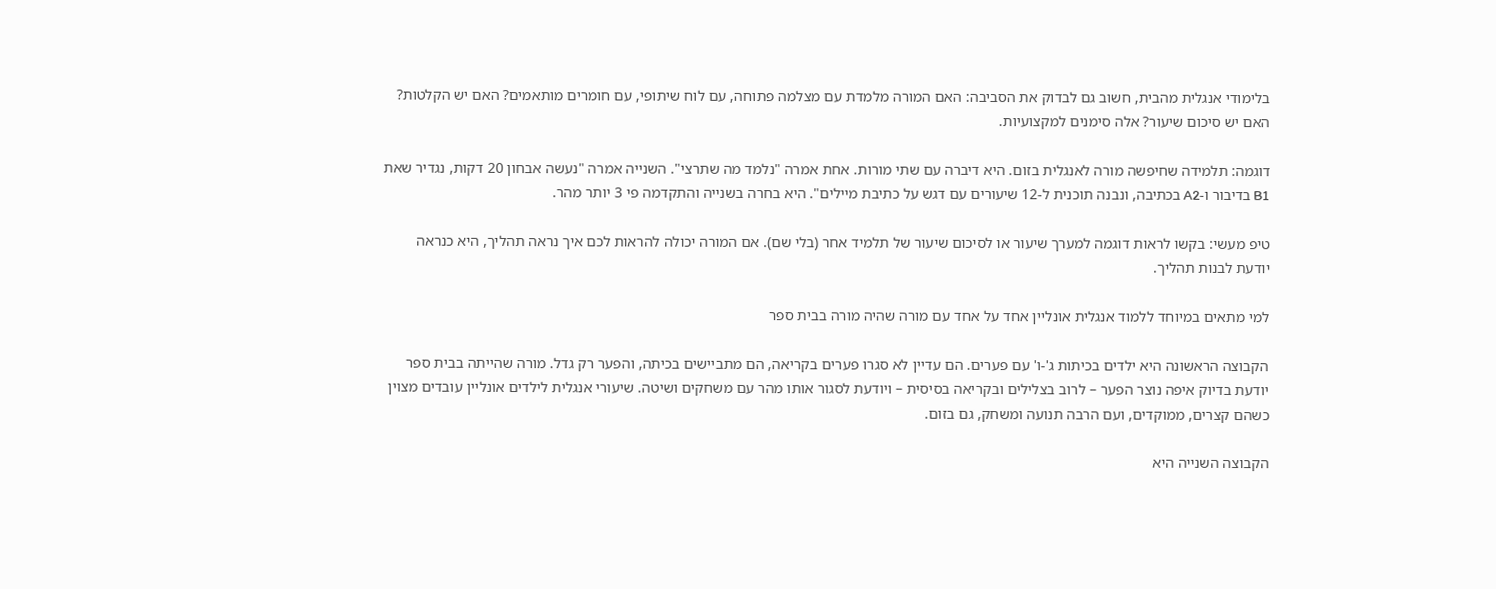בלימודי אנגלית מהבית, חשוב גם לבדוק את הסביבה: האם המורה מלמדת עם מצלמה פתוחה, עם לוח שיתופי, עם חומרים מותאמים? האם יש הקלטות? האם יש סיכום שיעור? אלה סימנים למקצועיות.

דוגמה: תלמידה שחיפשה מורה לאנגלית בזום. היא דיברה עם שתי מורות. אחת אמרה "נלמד מה שתרצי". השנייה אמרה "נעשה אבחון 20 דקות, נגדיר שאת B1 בדיבור ו-A2 בכתיבה, ונבנה תוכנית ל-12 שיעורים עם דגש על כתיבת מיילים". היא בחרה בשנייה והתקדמה פי 3 יותר מהר.

טיפ מעשי: בקשו לראות דוגמה למערך שיעור או לסיכום שיעור של תלמיד אחר (בלי שם). אם המורה יכולה להראות לכם איך נראה תהליך, היא כנראה יודעת לבנות תהליך.

למי מתאים במיוחד ללמוד אנגלית אונליין אחד על אחד עם מורה שהיה מורה בבית ספר

הקבוצה הראשונה היא ילדים בכיתות ג'-ו' עם פערים. הם עדיין לא סגרו פערים בקריאה, הם מתביישים בכיתה, והפער רק גדל. מורה שהייתה בבית ספר יודעת בדיוק איפה נוצר הפער – לרוב בצלילים ובקריאה בסיסית – ויודעת לסגור אותו מהר עם משחקים ושיטה. שיעורי אנגלית לילדים אונליין עובדים מצוין כשהם קצרים, ממוקדים, ועם הרבה תנועה ומשחק, גם בזום.

הקבוצה השנייה היא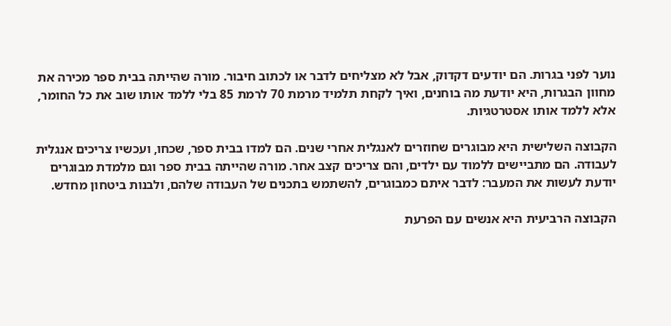נוער לפני בגרות. הם יודעים דקדוק, אבל לא מצליחים לדבר או לכתוב חיבור. מורה שהייתה בבית ספר מכירה את מחוון הבגרות, היא יודעת מה בוחנים, ואיך לקחת תלמיד מרמת 70 לרמת 85 בלי ללמד אותו שוב את כל החומר, אלא ללמד אותו אסטרטגיות.

הקבוצה השלישית היא מבוגרים שחוזרים לאנגלית אחרי שנים. הם למדו בבית ספר, שכחו, ועכשיו צריכים אנגלית לעבודה. הם מתביישים ללמוד עם ילדים, והם צריכים קצב אחר. מורה שהייתה בבית ספר וגם מלמדת מבוגרים יודעת לעשות את המעבר: לדבר איתם כמבוגרים, להשתמש בתכנים של העבודה שלהם, ולבנות ביטחון מחדש.

הקבוצה הרביעית היא אנשים עם הפרעת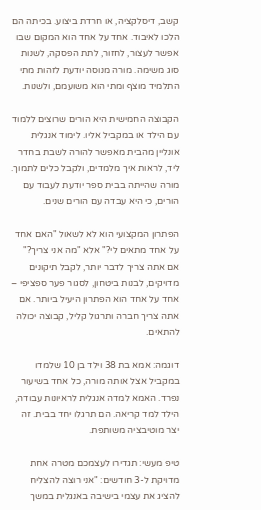קשב, דיסלקציה, או חרדת ביצוע. בכיתה הם הלכו לאיבוד. אחד על אחד הוא המקום שבו אפשר לעצור, לחזור, לתת הפסקה, לשנות סוג משימה. מורה מנוסה יודעת לזהות מתי התלמיד מוצף ומתי הוא משועמם, ולשנות.

הקבוצה החמישית היא הורים שרוצים ללמוד עם הילד או במקביל אליו. לימוד אנגלית אונליין מהבית מאפשר להורה לשבת בחדר ליד, לראות איך מלמדים, ולקבל כלים לתמוך. מורה שהייתה בבית ספר יודעת לעבוד עם הורים, כי היא עבדה עם הורים שנים.

הפתרון המקצועי הוא לא לשאול "האם אחד על אחד מתאים לי?" אלא "מה אני צריך?" אם אתה צריך לדבר יותר, לקבל תיקונים מדויקים, לבנות ביטחון, לסגור פער ספציפי – אחד על אחד הוא הפתרון היעיל ביותר. אם אתה צריך חברה ותרגול קליל, קבוצה יכולה להתאים.

דוגמה: אמא בת 38 וילד בן 10 שלמדו במקביל אצל אותה מורה, כל אחד בשיעור נפרד. האמא למדה אנגלית לראיונות עבודה, הילד למד קריאה. הם תרגלו יחד בבית. זה יצר מוטיבציה משותפת.

טיפ מעשי: תגדירו לעצמכם מטרה אחת מדויקת ל-3 חודשים: "אני רוצה להצליח להציג את עצמי בישיבה באנגלית במשך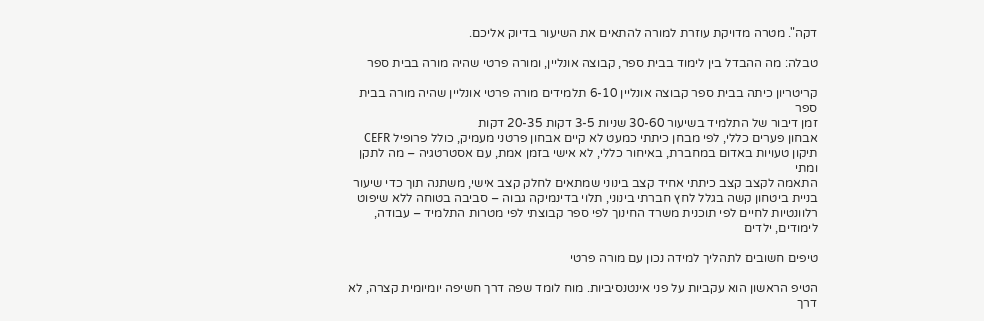דקה". מטרה מדויקת עוזרת למורה להתאים את השיעור בדיוק אליכם.

טבלה: מה ההבדל בין לימוד בבית ספר, קבוצה אונליין, ומורה פרטי שהיה מורה בבית ספר

קריטריון כיתה בבית ספר קבוצה אונליין 6-10 תלמידים מורה פרטי אונליין שהיה מורה בבית ספר
זמן דיבור של התלמיד בשיעור 30-60 שניות 3-5 דקות 20-35 דקות
אבחון פערים כללי, לפי מבחן כיתתי כמעט לא קיים אבחון פרטני מעמיק, כולל פרופיל CEFR
תיקון טעויות באדום במחברת, באיחור כללי, לא אישי בזמן אמת, עם אסטרטגיה – מה לתקן ומתי
התאמה לקצב קצב כיתתי אחיד קצב בינוני שמתאים לחלק קצב אישי, משתנה תוך כדי שיעור
בניית ביטחון קשה בגלל לחץ חברתי בינוני, תלוי בדינמיקה גבוה – סביבה בטוחה ללא שיפוט
רלוונטיות לחיים לפי תוכנית משרד החינוך לפי ספר קבוצתי לפי מטרות התלמיד – עבודה, לימודים, ילדים

טיפים חשובים לתהליך למידה נכון עם מורה פרטי

הטיפ הראשון הוא עקביות על פני אינטנסיביות. מוח לומד שפה דרך חשיפה יומיומית קצרה, לא דרך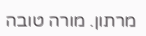מרתון. מורה טובה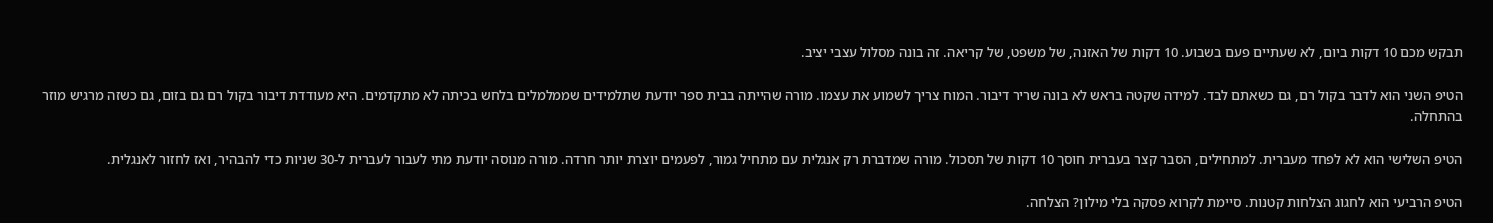תבקש מכם 10 דקות ביום, לא שעתיים פעם בשבוע. 10 דקות של האזנה, של משפט, של קריאה. זה בונה מסלול עצבי יציב.

הטיפ השני הוא לדבר בקול רם, גם כשאתם לבד. למידה שקטה בראש לא בונה שריר דיבור. המוח צריך לשמוע את עצמו. מורה שהייתה בבית ספר יודעת שתלמידים שממלמלים בלחש בכיתה לא מתקדמים. היא מעודדת דיבור בקול רם גם בזום, גם כשזה מרגיש מוזר בהתחלה.

הטיפ השלישי הוא לא לפחד מעברית. למתחילים, הסבר קצר בעברית חוסך 10 דקות של תסכול. מורה שמדברת רק אנגלית עם מתחיל גמור, לפעמים יוצרת יותר חרדה. מורה מנוסה יודעת מתי לעבור לעברית ל-30 שניות כדי להבהיר, ואז לחזור לאנגלית.

הטיפ הרביעי הוא לחגוג הצלחות קטנות. סיימת לקרוא פסקה בלי מילון? הצלחה.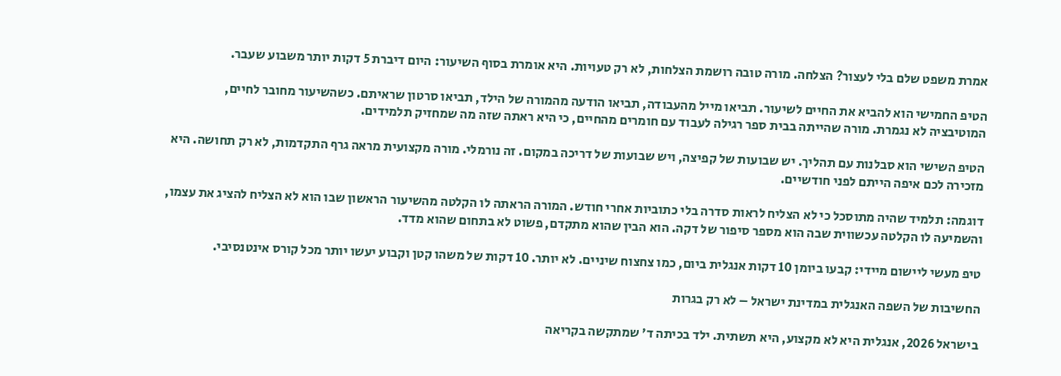אמרת משפט שלם בלי לעצור? הצלחה. מורה טובה רושמת הצלחות, לא רק טעויות. היא אומרת בסוף השיעור: היום דיברת 5 דקות יותר משבוע שעבר.

הטיפ החמישי הוא להביא את החיים לשיעור. תביאו מייל מהעבודה, תביאו הודעה מהמורה של הילד, תביאו סרטון שראיתם. כשהשיעור מחובר לחיים, המוטיבציה לא נגמרת. מורה שהייתה בבית ספר רגילה לעבוד עם חומרים מהחיים, כי היא ראתה שזה מה שמחזיק תלמידים.

הטיפ השישי הוא סבלנות עם תהליך. יש שבועות של קפיצה, ויש שבועות של דריכה במקום. זה נורמלי. מורה מקצועית מראה גרף התקדמות, לא רק תחושה. היא מזכירה לכם איפה הייתם לפני חודשיים.

דוגמה: תלמיד שהיה מתוסכל כי לא הצליח לראות סדרה בלי כתוביות אחרי חודש. המורה הראתה לו הקלטה מהשיעור הראשון שבו הוא לא הצליח להציג את עצמו, והשמיעה לו הקלטה עכשווית שבה הוא מספר סיפור של דקה. הוא הבין שהוא מתקדם, פשוט לא בתחום שהוא מדד.

טיפ מעשי ליישום מיידי: קבעו ביומן 10 דקות אנגלית ביום, כמו צחצוח שיניים. לא יותר. 10 דקות של משהו קטן וקבוע יעשו יותר מכל קורס אינטנסיבי.

החשיבות של השפה האנגלית במדינת ישראל – לא רק בגרות

בישראל 2026, אנגלית היא לא מקצוע, היא תשתית. ילד בכיתה ד' שמתקשה בקריאה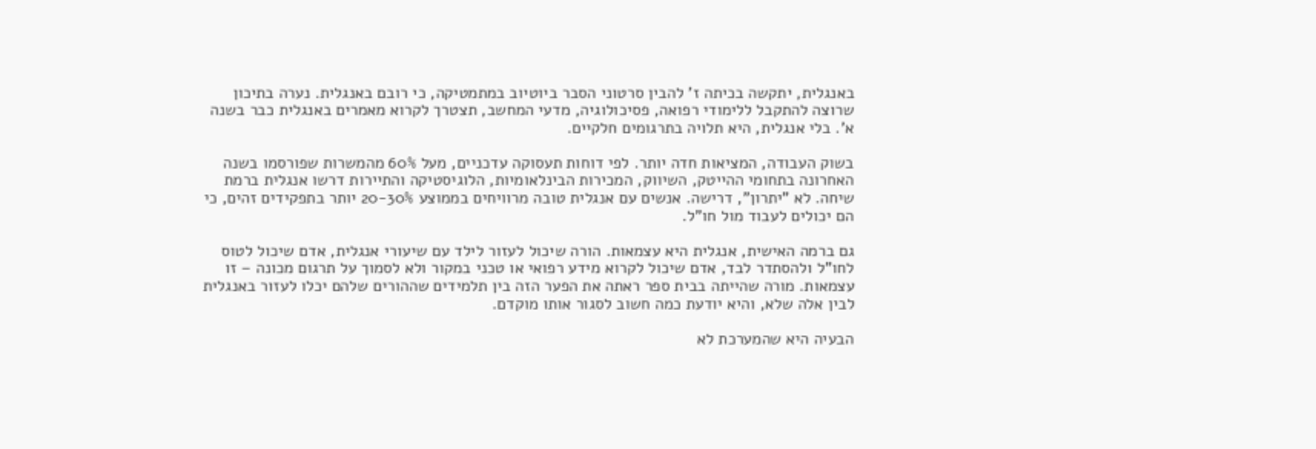באנגלית, יתקשה בכיתה ז' להבין סרטוני הסבר ביוטיוב במתמטיקה, כי רובם באנגלית. נערה בתיכון שרוצה להתקבל ללימודי רפואה, פסיכולוגיה, מדעי המחשב, תצטרך לקרוא מאמרים באנגלית כבר בשנה א'. בלי אנגלית, היא תלויה בתרגומים חלקיים.

בשוק העבודה, המציאות חדה יותר. לפי דוחות תעסוקה עדכניים, מעל 60% מהמשרות שפורסמו בשנה האחרונה בתחומי ההייטק, השיווק, המכירות הבינלאומיות, הלוגיסטיקה והתיירות דרשו אנגלית ברמת שיחה. לא "יתרון", דרישה. אנשים עם אנגלית טובה מרוויחים בממוצע 20-30% יותר בתפקידים זהים, כי הם יכולים לעבוד מול חו"ל.

גם ברמה האישית, אנגלית היא עצמאות. הורה שיכול לעזור לילד עם שיעורי אנגלית, אדם שיכול לטוס לחו"ל ולהסתדר לבד, אדם שיכול לקרוא מידע רפואי או טכני במקור ולא לסמוך על תרגום מכונה – זו עצמאות. מורה שהייתה בבית ספר ראתה את הפער הזה בין תלמידים שההורים שלהם יכלו לעזור באנגלית לבין אלה שלא, והיא יודעת כמה חשוב לסגור אותו מוקדם.

הבעיה היא שהמערכת לא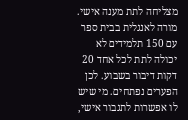מצליחה לתת מענה אישי. מורה לאנגלית בבית ספר עם 150 תלמידים לא יכולה לתת לכל אחד 20 דקות דיבור בשבוע. לכן הפערים נפתחים. מי שיש לו אפשרות לתגבור אישי,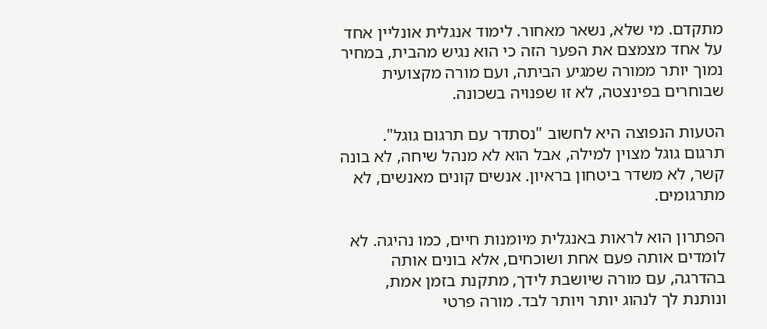מתקדם. מי שלא, נשאר מאחור. לימוד אנגלית אונליין אחד על אחד מצמצם את הפער הזה כי הוא נגיש מהבית, במחיר נמוך יותר ממורה שמגיע הביתה, ועם מורה מקצועית שבוחרים בפינצטה, לא זו שפנויה בשכונה.

הטעות הנפוצה היא לחשוב "נסתדר עם תרגום גוגל". תרגום גוגל מצוין למילה, אבל הוא לא מנהל שיחה, לא בונה קשר, לא משדר ביטחון בראיון. אנשים קונים מאנשים, לא מתרגומים.

הפתרון הוא לראות באנגלית מיומנות חיים, כמו נהיגה. לא לומדים אותה פעם אחת ושוכחים, אלא בונים אותה בהדרגה, עם מורה שיושבת לידך, מתקנת בזמן אמת, ונותנת לך לנהוג יותר ויותר לבד. מורה פרטי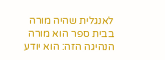לאנגלית שהיה מורה בבית ספר הוא מורה הנהיגה הזה: הוא יודע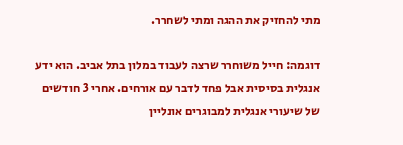מתי להחזיק את ההגה ומתי לשחרר.

דוגמה: חייל משוחרר שרצה לעבוד במלון בתל אביב. הוא ידע אנגלית בסיסית אבל פחד לדבר עם אורחים. אחרי 3 חודשים של שיעורי אנגלית למבוגרים אונליין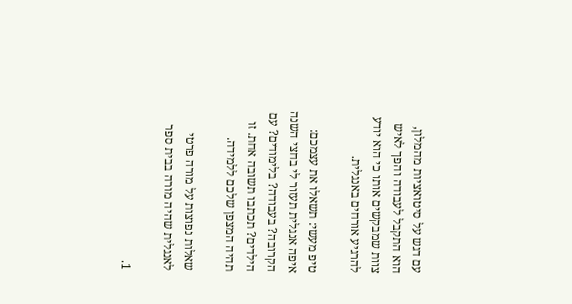עם דגש על סיטואציות מהמלון, הוא התקבל לעבודה והפך לאיש צוות שמבקשים אותו כי הוא יודע להרגיע אורחים באנגלית.

טיפ מעשי: תשאלו את עצמכם: איפה אנגלית תעזור לי בחצי השנה הקרובה? בעבודה? בלימודים? עם הילדים? תכתבו תשובה אחת. זו תהיה המצפן שלכם ללמידה.

שאלות נפוצות על מורה פרטי לאנגלית שהיה מורה בבית ספר

1.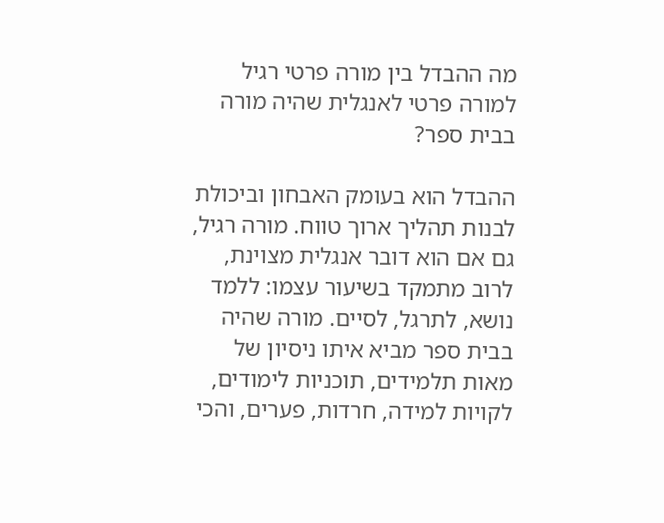מה ההבדל בין מורה פרטי רגיל למורה פרטי לאנגלית שהיה מורה בבית ספר?

ההבדל הוא בעומק האבחון וביכולת לבנות תהליך ארוך טווח. מורה רגיל, גם אם הוא דובר אנגלית מצוינת, לרוב מתמקד בשיעור עצמו: ללמד נושא, לתרגל, לסיים. מורה שהיה בבית ספר מביא איתו ניסיון של מאות תלמידים, תוכניות לימודים, לקויות למידה, חרדות, פערים, והכי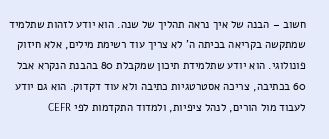חשוב – הבנה של איך נראה תהליך של שנה. הוא יודע לזהות שתלמיד שמתקשה בקריאה בכיתה ה' לא צריך עוד רשימת מילים, אלא חיזוק פונולוגי. הוא יודע שתלמידת תיכון שמקבלת 80 בהבנת הנקרא אבל 60 בכתיבה, צריכה אסטרטגיות כתיבה ולא עוד דקדוק. הוא גם יודע לעבוד מול הורים, לנהל ציפיות, ולמדוד התקדמות לפי CEFR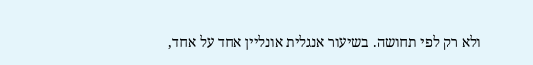ולא רק לפי תחושה. בשיעור אנגלית אונליין אחד על אחד,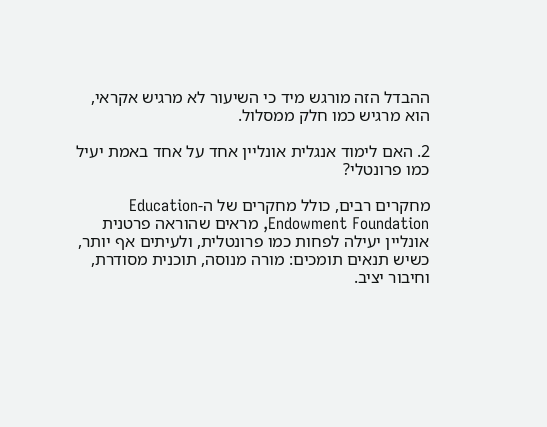ההבדל הזה מורגש מיד כי השיעור לא מרגיש אקראי, הוא מרגיש כמו חלק ממסלול.

2. האם לימוד אנגלית אונליין אחד על אחד באמת יעיל כמו פרונטלי?

מחקרים רבים, כולל מחקרים של ה-Education Endowment Foundation, מראים שהוראה פרטנית אונליין יעילה לפחות כמו פרונטלית, ולעיתים אף יותר, כשיש תנאים תומכים: מורה מנוסה, תוכנית מסודרת, וחיבור יציב.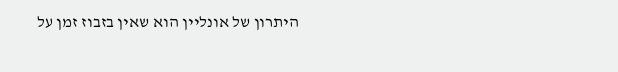היתרון של אונליין הוא שאין בזבוז זמן על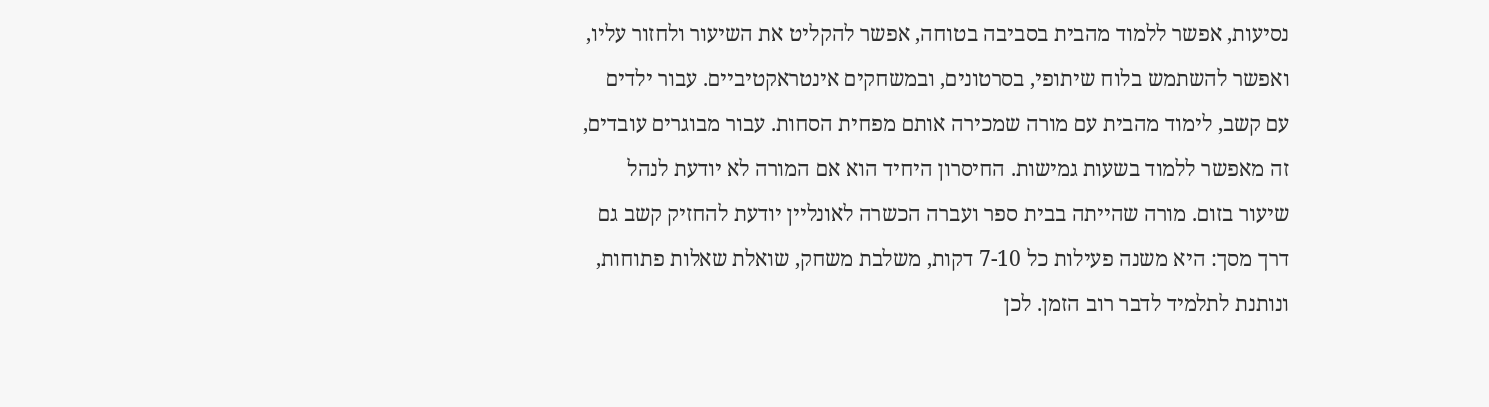נסיעות, אפשר ללמוד מהבית בסביבה בטוחה, אפשר להקליט את השיעור ולחזור עליו, ואפשר להשתמש בלוח שיתופי, בסרטונים, ובמשחקים אינטראקטיביים. עבור ילדים עם קשב, לימוד מהבית עם מורה שמכירה אותם מפחית הסחות. עבור מבוגרים עובדים, זה מאפשר ללמוד בשעות גמישות. החיסרון היחיד הוא אם המורה לא יודעת לנהל שיעור בזום. מורה שהייתה בבית ספר ועברה הכשרה לאונליין יודעת להחזיק קשב גם דרך מסך: היא משנה פעילות כל 7-10 דקות, משלבת משחק, שואלת שאלות פתוחות, ונותנת לתלמיד לדבר רוב הזמן. לכן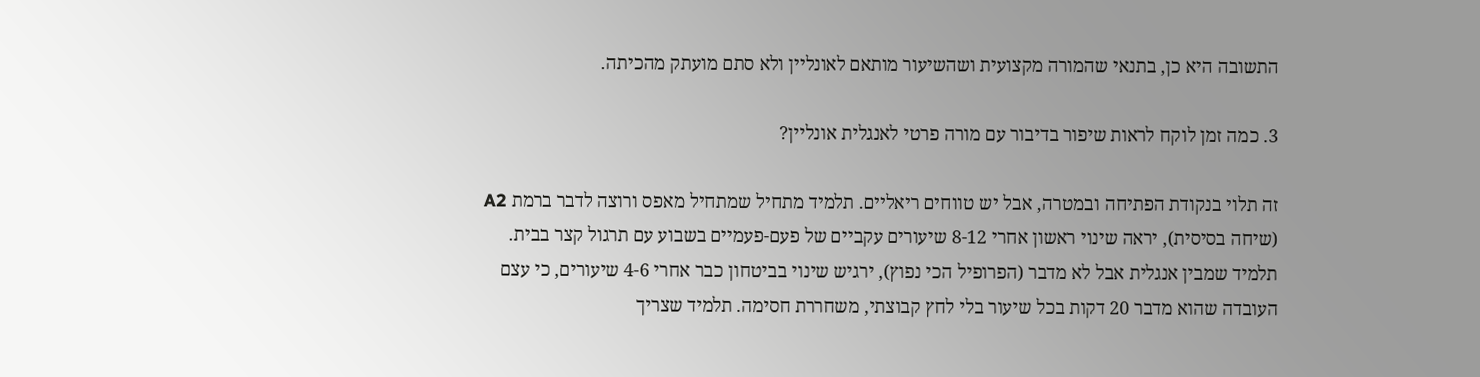התשובה היא כן, בתנאי שהמורה מקצועית ושהשיעור מותאם לאונליין ולא סתם מועתק מהכיתה.

3. כמה זמן לוקח לראות שיפור בדיבור עם מורה פרטי לאנגלית אונליין?

זה תלוי בנקודת הפתיחה ובמטרה, אבל יש טווחים ריאליים. תלמיד מתחיל שמתחיל מאפס ורוצה לדבר ברמת A2 (שיחה בסיסית), יראה שינוי ראשון אחרי 8-12 שיעורים עקביים של פעם-פעמיים בשבוע עם תרגול קצר בבית. תלמיד שמבין אנגלית אבל לא מדבר (הפרופיל הכי נפוץ), ירגיש שינוי בביטחון כבר אחרי 4-6 שיעורים, כי עצם העובדה שהוא מדבר 20 דקות בכל שיעור בלי לחץ קבוצתי, משחררת חסימה. תלמיד שצריך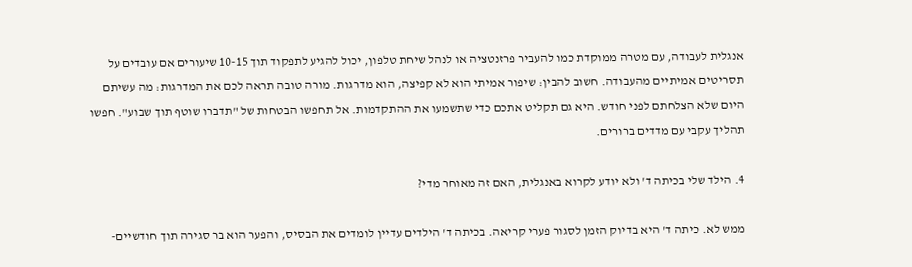אנגלית לעבודה, עם מטרה ממוקדת כמו להעביר פרזנטציה או לנהל שיחת טלפון, יכול להגיע לתפקוד תוך 10-15 שיעורים אם עובדים על תסריטים אמיתיים מהעבודה. חשוב להבין: שיפור אמיתי הוא לא קפיצה, הוא מדרגות. מורה טובה תראה לכם את המדרגות: מה עשיתם היום שלא הצלחתם לפני חודש. היא גם תקליט אתכם כדי שתשמעו את ההתקדמות. אל תחפשו הבטחות של "תדברו שוטף תוך שבוע". חפשו תהליך עקבי עם מדדים ברורים.

4. הילד שלי בכיתה ד' ולא יודע לקרוא באנגלית, האם זה מאוחר מדי?

ממש לא. כיתה ד' היא בדיוק הזמן לסגור פערי קריאה. בכיתה ד' הילדים עדיין לומדים את הבסיס, והפער הוא בר סגירה תוך חודשיים-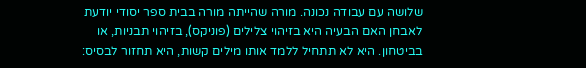שלושה עם עבודה נכונה. מורה שהייתה מורה בבית ספר יסודי יודעת לאבחן האם הבעיה היא בזיהוי צלילים (פוניקס), בזיהוי תבניות, או בביטחון. היא לא תתחיל ללמד אותו מילים קשות, היא תחזור לבסיס: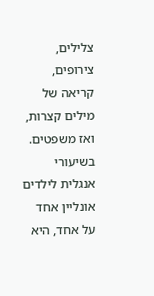צלילים, צירופים, קריאה של מילים קצרות, ואז משפטים. בשיעורי אנגלית לילדים אונליין אחד על אחד, היא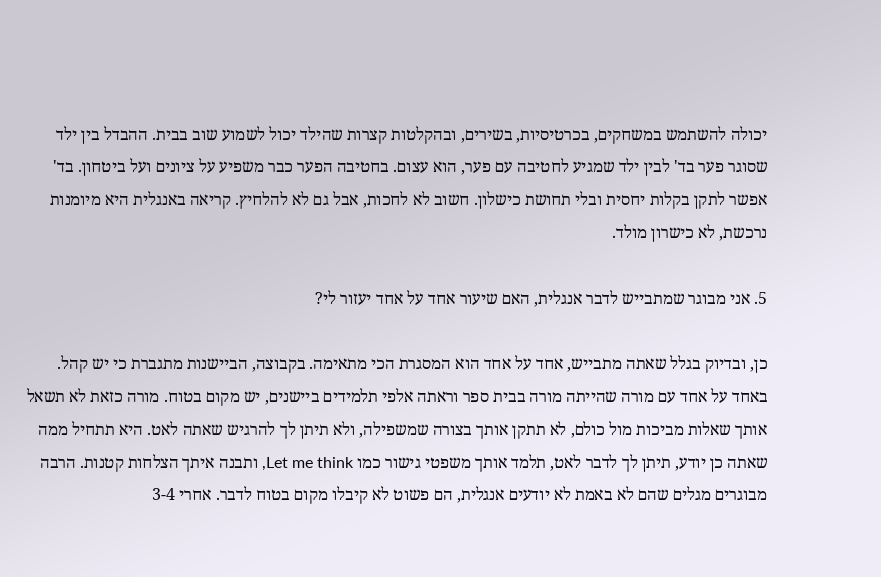יכולה להשתמש במשחקים, בכרטיסיות, בשירים, ובהקלטות קצרות שהילד יכול לשמוע שוב בבית. ההבדל בין ילד שסוגר פער בד' לבין ילד שמגיע לחטיבה עם פער, הוא עצום. בחטיבה הפער כבר משפיע על ציונים ועל ביטחון. בד' אפשר לתקן בקלות יחסית ובלי תחושת כישלון. חשוב לא לחכות, אבל גם לא להלחיץ. קריאה באנגלית היא מיומנות נרכשת, לא כישרון מולד.

5. אני מבוגר שמתבייש לדבר אנגלית, האם שיעור אחד על אחד יעזור לי?

כן, ובדיוק בגלל שאתה מתבייש, אחד על אחד הוא המסגרת הכי מתאימה. בקבוצה, הביישנות מתגברת כי יש קהל. באחד על אחד עם מורה שהייתה מורה בבית ספר וראתה אלפי תלמידים ביישנים, יש מקום בטוח. מורה כזאת לא תשאל אותך שאלות מביכות מול כולם, לא תתקן אותך בצורה שמשפילה, ולא תיתן לך להרגיש שאתה לאט. היא תתחיל ממה שאתה כן יודע, תיתן לך לדבר לאט, תלמד אותך משפטי גישור כמו Let me think, ותבנה איתך הצלחות קטנות. הרבה מבוגרים מגלים שהם לא באמת לא יודעים אנגלית, הם פשוט לא קיבלו מקום בטוח לדבר. אחרי 3-4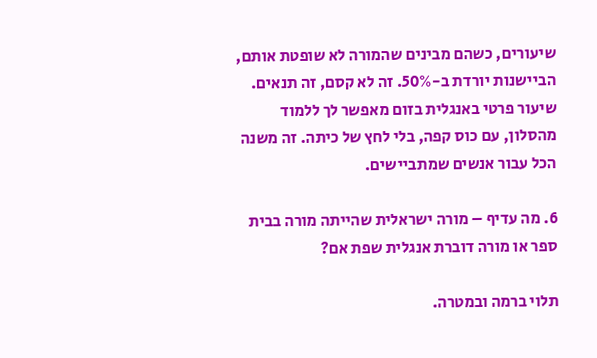שיעורים, כשהם מבינים שהמורה לא שופטת אותם, הביישנות יורדת ב-50%. זה לא קסם, זה תנאים. שיעור פרטי באנגלית בזום מאפשר לך ללמוד מהסלון, עם כוס קפה, בלי לחץ של כיתה. זה משנה הכל עבור אנשים שמתביישים.

6. מה עדיף – מורה ישראלית שהייתה מורה בבית ספר או מורה דוברת אנגלית שפת אם?

תלוי ברמה ובמטרה.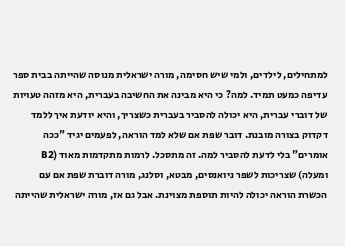למתחילים, לילדים, ולמי שיש חסימה, מורה ישראלית מנוסה שהייתה בבית ספר עדיפה כמעט תמיד. למה? כי היא מבינה את החשיבה בעברית, היא מזהה טעויות של דוברי עברית, היא יכולה להסביר בעברית כשצריך, והיא יודעת איך ללמד דקדוק בצורה מובנת. דובר שפת אם שלא למד הוראה, לפעמים יגיד "ככה אומרים" בלי לדעת להסביר למה. זה מתסכל. לרמות מתקדמות מאוד (B2 ומעלה) שצריכות לשפר ניואנסים, מבטא, וסלנג, מורה דוברת שפת אם עם הכשרת הוראה יכולה להיות תוספת מצוינת. אבל גם אז, מורה ישראלית שהייתה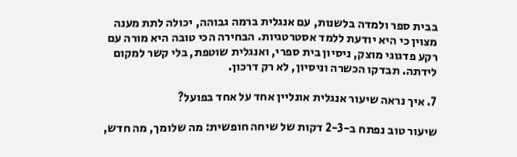בבית ספר ולמדה בלשנות, עם אנגלית ברמה גבוהה, יכולה לתת מענה מצוין כי היא יודעת ללמד אסטרטגיות. הבחירה הכי טובה היא מורה עם רקע פדגוגי מוצק, ניסיון בית ספרי, ואנגלית שוטפת, בלי קשר למקום לידתה. תבדקו הכשרה וניסיון, לא רק דרכון.

7. איך נראה שיעור אנגלית אונליין אחד על אחד בפועל?

שיעור טוב נפתח ב-2-3 דקות של שיחה חופשית: מה שלומך, מה חדש,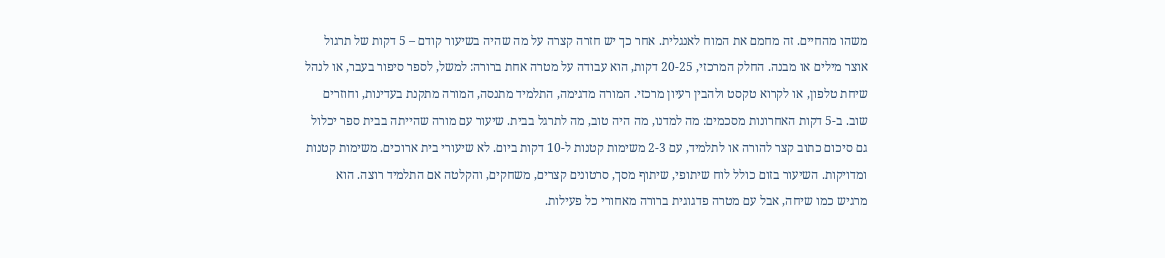משהו מהחיים. זה מחמם את המוח לאנגלית. אחר כך יש חזרה קצרה על מה שהיה בשיעור קודם – 5 דקות של תרגול אוצר מילים או מבנה. החלק המרכזי, 20-25 דקות, הוא עבודה על מטרה אחת ברורה: למשל, לספר סיפור בעבר, או לנהל שיחת טלפון, או לקרוא טקסט ולהבין רעיון מרכזי. המורה מדגימה, התלמיד מתנסה, המורה מתקנת בעדינות, וחוזרים שוב. ב-5 דקות האחרונות מסכמים: מה למדנו, מה היה טוב, מה לתרגל בבית. שיעור עם מורה שהייתה בבית ספר יכלול גם סיכום כתוב קצר להורה או לתלמיד, עם 2-3 משימות קטנות ל-10 דקות ביום. לא שיעורי בית ארוכים. משימות קטנות ומדויקות. השיעור בזום כולל לוח שיתופי, שיתוף מסך, סרטונים קצרים, משחקים, והקלטה אם התלמיד רוצה. הוא מרגיש כמו שיחה, אבל עם מטרה פדגוגית ברורה מאחורי כל פעילות.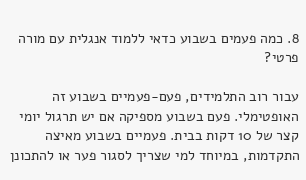8. כמה פעמים בשבוע כדאי ללמוד אנגלית עם מורה פרטי?

עבור רוב התלמידים, פעם-פעמיים בשבוע זה האופטימלי. פעם בשבוע מספיקה אם יש תרגול יומי קצר של 10 דקות בבית. פעמיים בשבוע מאיצה התקדמות, במיוחד למי שצריך לסגור פער או להתכונן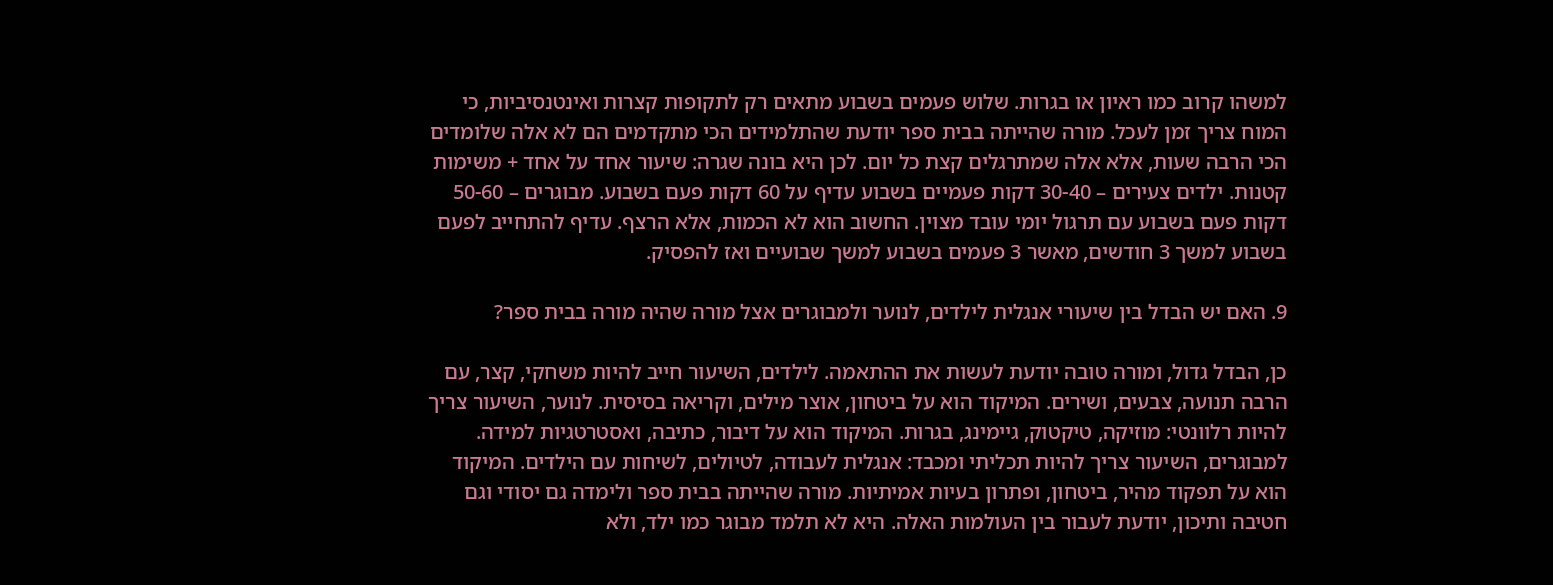למשהו קרוב כמו ראיון או בגרות. שלוש פעמים בשבוע מתאים רק לתקופות קצרות ואינטנסיביות, כי המוח צריך זמן לעכל. מורה שהייתה בבית ספר יודעת שהתלמידים הכי מתקדמים הם לא אלה שלומדים הכי הרבה שעות, אלא אלה שמתרגלים קצת כל יום. לכן היא בונה שגרה: שיעור אחד על אחד + משימות קטנות. ילדים צעירים – 30-40 דקות פעמיים בשבוע עדיף על 60 דקות פעם בשבוע. מבוגרים – 50-60 דקות פעם בשבוע עם תרגול יומי עובד מצוין. החשוב הוא לא הכמות, אלא הרצף. עדיף להתחייב לפעם בשבוע למשך 3 חודשים, מאשר 3 פעמים בשבוע למשך שבועיים ואז להפסיק.

9. האם יש הבדל בין שיעורי אנגלית לילדים, לנוער ולמבוגרים אצל מורה שהיה מורה בבית ספר?

כן, הבדל גדול, ומורה טובה יודעת לעשות את ההתאמה. לילדים, השיעור חייב להיות משחקי, קצר, עם הרבה תנועה, צבעים, ושירים. המיקוד הוא על ביטחון, אוצר מילים, וקריאה בסיסית. לנוער, השיעור צריך להיות רלוונטי: מוזיקה, טיקטוק, גיימינג, בגרות. המיקוד הוא על דיבור, כתיבה, ואסטרטגיות למידה. למבוגרים, השיעור צריך להיות תכליתי ומכבד: אנגלית לעבודה, לטיולים, לשיחות עם הילדים. המיקוד הוא על תפקוד מהיר, ביטחון, ופתרון בעיות אמיתיות. מורה שהייתה בבית ספר ולימדה גם יסודי וגם חטיבה ותיכון, יודעת לעבור בין העולמות האלה. היא לא תלמד מבוגר כמו ילד, ולא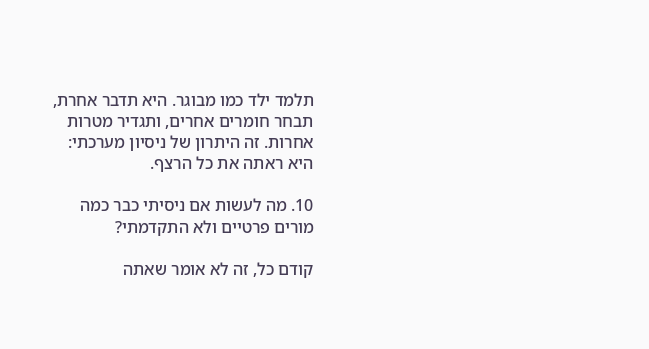תלמד ילד כמו מבוגר. היא תדבר אחרת, תבחר חומרים אחרים, ותגדיר מטרות אחרות. זה היתרון של ניסיון מערכתי: היא ראתה את כל הרצף.

10. מה לעשות אם ניסיתי כבר כמה מורים פרטיים ולא התקדמתי?

קודם כל, זה לא אומר שאתה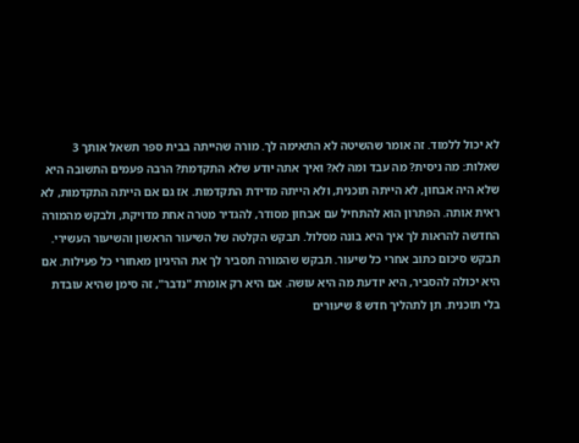לא יכול ללמוד. זה אומר שהשיטה לא התאימה לך. מורה שהייתה בבית ספר תשאל אותך 3 שאלות: מה ניסית? מה עבד ומה לא? ואיך אתה יודע שלא התקדמת? הרבה פעמים התשובה היא שלא היה אבחון, לא הייתה תוכנית, ולא הייתה מדידת התקדמות. אז גם אם הייתה התקדמות, לא ראית אותה. הפתרון הוא להתחיל עם אבחון מסודר, להגדיר מטרה אחת מדויקת, ולבקש מהמורה החדשה להראות לך איך היא בונה מסלול. תבקש הקלטה של השיעור הראשון והשיעור העשירי. תבקש סיכום כתוב אחרי כל שיעור. תבקש שהמורה תסביר לך את ההיגיון מאחורי כל פעילות. אם היא יכולה להסביר, היא יודעת מה היא עושה. אם היא רק אומרת "נדבר", זה סימן שהיא עובדת בלי תוכנית. תן לתהליך חדש 8 שיעורים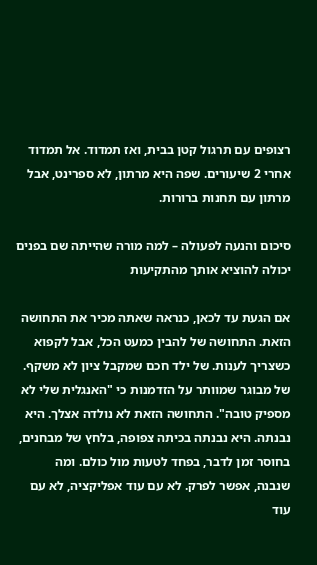רצופים עם תרגול קטן בבית, ואז תמדוד. אל תמדוד אחרי 2 שיעורים. שפה היא מרתון, לא ספרינט, אבל מרתון עם תחנות ברורות.

סיכום והנעה לפעולה – למה מורה שהייתה שם בפנים יכולה להוציא אותך מהתקיעות

אם הגעת עד לכאן, כנראה שאתה מכיר את התחושה הזאת. התחושה של להבין כמעט הכל, אבל לקפוא כשצריך לענות. של ילד חכם שמקבל ציון לא משקף. של מבוגר שמוותר על הזדמנות כי "האנגלית שלי לא מספיק טובה". התחושה הזאת לא נולדה אצלך. היא נבנתה. היא נבנתה בכיתה צפופה, בלחץ של מבחנים, בחוסר זמן לדבר, בפחד לטעות מול כולם. ומה שנבנה, אפשר לפרק. לא עם עוד אפליקציה, לא עם עוד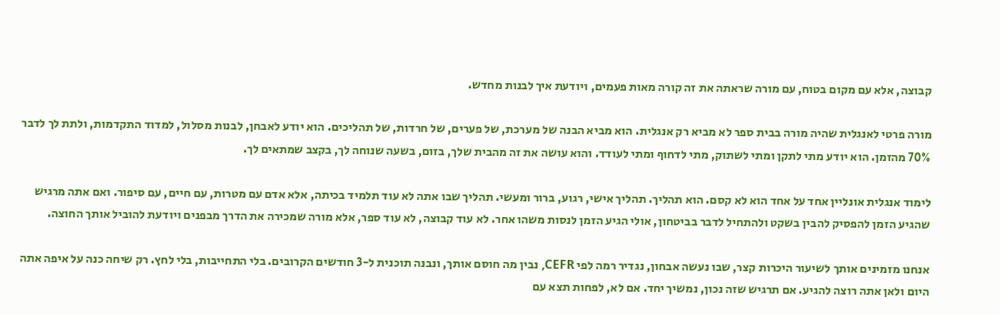קבוצה, אלא עם מקום בטוח, עם מורה שראתה את זה קורה מאות פעמים, ויודעת איך לבנות מחדש.

מורה פרטי לאנגלית שהיה מורה בבית ספר לא מביא רק אנגלית. הוא מביא הבנה של מערכת, של פערים, של חרדות, של תהליכים. הוא יודע לאבחן, לבנות מסלול, למדוד התקדמות, ולתת לך לדבר 70% מהזמן. הוא יודע מתי לתקן ומתי לשתוק, מתי לדחוף ומתי לעודד. והוא עושה את זה מהבית שלך, בזום, בשעה שנוחה לך, בקצב שמתאים לך.

לימוד אנגלית אונליין אחד על אחד הוא לא קסם. הוא תהליך. תהליך אישי, רגוע, ברור ומעשי. תהליך שבו אתה לא עוד תלמיד בכיתה, אלא אדם עם מטרות, עם חיים, עם סיפור. ואם אתה מרגיש שהגיע הזמן להפסיק להבין בשקט ולהתחיל לדבר בביטחון, אולי הגיע הזמן לנסות משהו אחר. לא עוד קבוצה, לא עוד ספר, אלא מורה שמכירה את הדרך מבפנים ויודעת להוביל אותך החוצה.

אנחנו מזמינים אותך לשיעור היכרות קצר, שבו נעשה אבחון, נגדיר רמה לפי CEFR, נבין מה חוסם אותך, ונבנה תוכנית ל-3 חודשים הקרובים. בלי התחייבות, בלי לחץ. רק שיחה כנה על איפה אתה היום ולאן אתה רוצה להגיע. אם תרגיש שזה נכון, נמשיך יחד. אם לא, לפחות תצא עם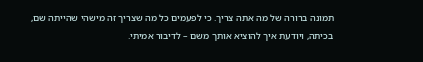תמונה ברורה של מה אתה צריך. כי לפעמים כל מה שצריך זה מישהי שהייתה שם, בכיתה, ויודעת איך להוציא אותך משם – לדיבור אמיתי.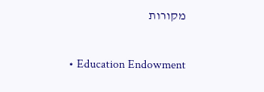מקורות

  • Education Endowment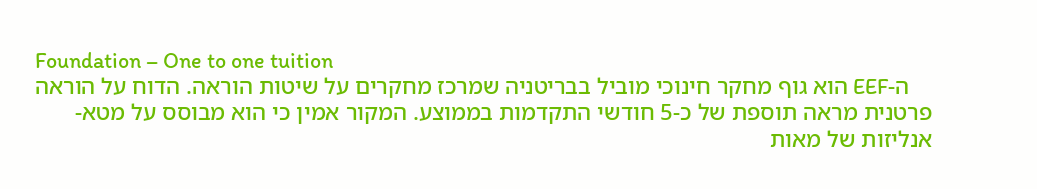Foundation – One to one tuition
    ה-EEF הוא גוף מחקר חינוכי מוביל בבריטניה שמרכז מחקרים על שיטות הוראה. הדוח על הוראה פרטנית מראה תוספת של כ-5 חודשי התקדמות בממוצע. המקור אמין כי הוא מבוסס על מטא-אנליזות של מאות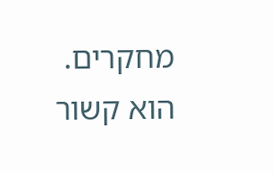מחקרים. הוא קשור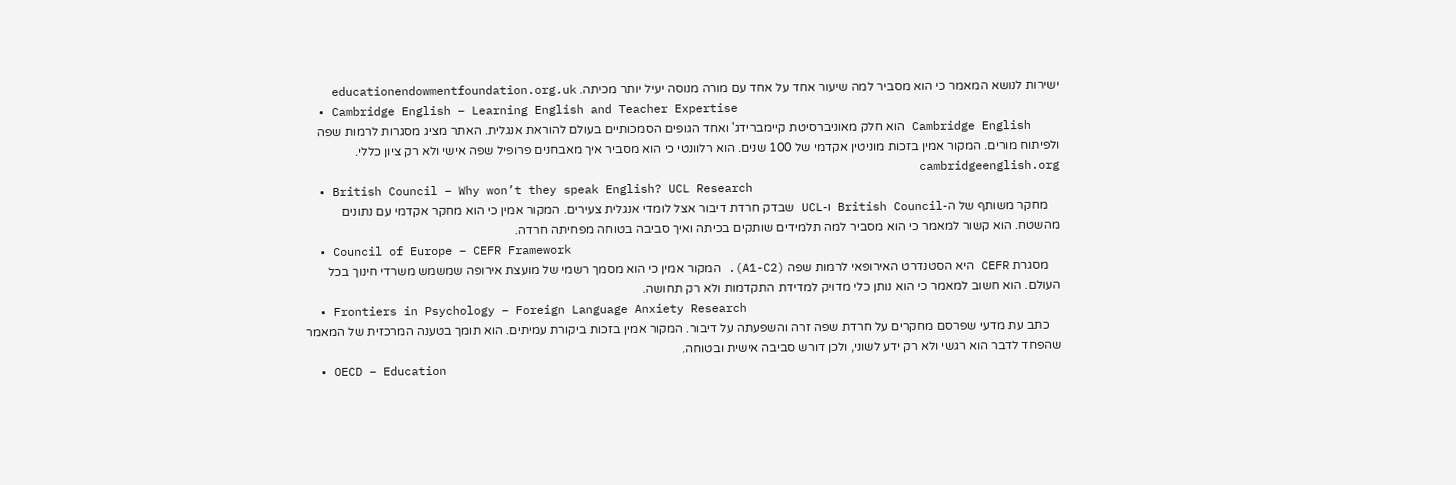ישירות לנושא המאמר כי הוא מסביר למה שיעור אחד על אחד עם מורה מנוסה יעיל יותר מכיתה. educationendowmentfoundation.org.uk
  • Cambridge English – Learning English and Teacher Expertise
    Cambridge English הוא חלק מאוניברסיטת קיימברידג' ואחד הגופים הסמכותיים בעולם להוראת אנגלית. האתר מציג מסגרות לרמות שפה ולפיתוח מורים. המקור אמין בזכות מוניטין אקדמי של 100 שנים. הוא רלוונטי כי הוא מסביר איך מאבחנים פרופיל שפה אישי ולא רק ציון כללי. cambridgeenglish.org
  • British Council – Why won’t they speak English? UCL Research
    מחקר משותף של ה-British Council ו-UCL שבדק חרדת דיבור אצל לומדי אנגלית צעירים. המקור אמין כי הוא מחקר אקדמי עם נתונים מהשטח. הוא קשור למאמר כי הוא מסביר למה תלמידים שותקים בכיתה ואיך סביבה בטוחה מפחיתה חרדה.
  • Council of Europe – CEFR Framework
    מסגרת CEFR היא הסטנדרט האירופאי לרמות שפה (A1-C2). המקור אמין כי הוא מסמך רשמי של מועצת אירופה שמשמש משרדי חינוך בכל העולם. הוא חשוב למאמר כי הוא נותן כלי מדויק למדידת התקדמות ולא רק תחושה.
  • Frontiers in Psychology – Foreign Language Anxiety Research
    כתב עת מדעי שפרסם מחקרים על חרדת שפה זרה והשפעתה על דיבור. המקור אמין בזכות ביקורת עמיתים. הוא תומך בטענה המרכזית של המאמר שהפחד לדבר הוא רגשי ולא רק ידע לשוני, ולכן דורש סביבה אישית ובטוחה.
  • OECD – Education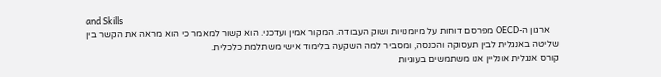and Skills
    ארגון ה-OECD מפרסם דוחות על מיומנויות ושוק העבודה. המקור אמין ועדכני. הוא קשור למאמר כי הוא מראה את הקשר בין שליטה באנגלית לבין תעסוקה והכנסה, ומסביר למה השקעה בלימוד אישי משתלמת כלכלית.
קורס אנגלית אונליין אנו משתמשים בעוגיות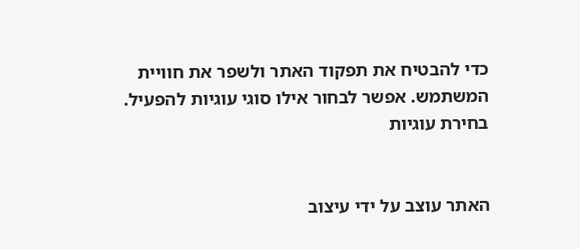כדי להבטיח את תפקוד האתר ולשפר את חוויית המשתמש. אפשר לבחור אילו סוגי עוגיות להפעיל.
בחירת עוגיות


האתר עוצב על ידי עיצוב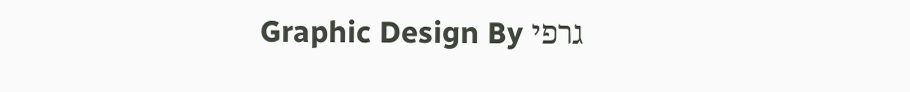גרפי Graphic Design By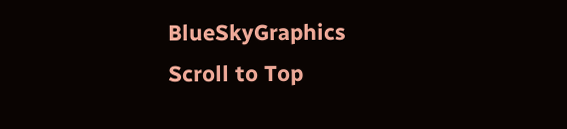BlueSkyGraphics
Scroll to Top